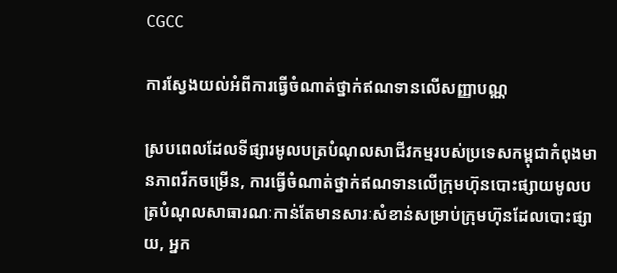CGCC

ការស្វែងយល់អំពីការធ្វើចំណាត់ថ្នាក់ឥណទានលើសញ្ញាបណ្ណ

ស្របពេលដែលទីផ្សារមូលបត្របំណុលសាជីវកម្មរបស់ប្រទេសកម្ពុជាកំពុងមានភាពរីកចម្រើន, ការធ្វើចំណាត់ថ្នាក់ឥណទានលើក្រុមហ៊ុនបោះផ្សាយមូលបត្របំណុលសាធារណៈកាន់តែមានសារៈសំខាន់សម្រាប់ក្រុមហ៊ុនដែលបោះផ្សាយ, អ្នក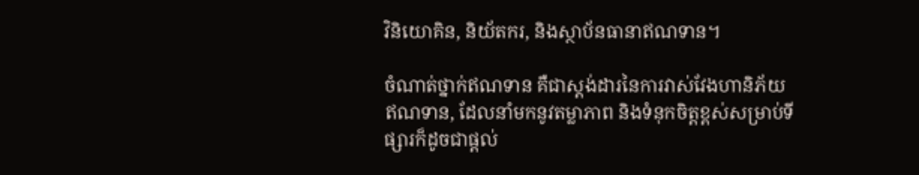វិនិយោគិន, និយ័តករ, និងស្ថាប័នធានាឥណទាន។

ចំណាត់ថ្នាក់ឥណទាន គឺជាស្តង់ដារនៃការវាស់វែងហានិភ័យឥណទាន, ដែលនាំមកនូវតម្លាភាព និងទំនុកចិត្តខ្ពស់សម្រាប់ទីផ្សារក៏ដូចជាផ្ដល់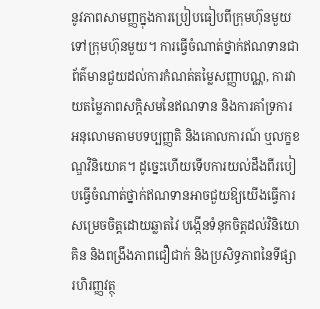នូវភាពសាមញ្ញក្នុងការប្រៀបធៀបពីក្រុមហ៊ុនមួយទៅក្រុមហ៊ុនមួយ។ ការធ្វើចំណាត់ថ្នាក់ឥណទានជាព័ត៌មានជួយដល់ការកំណត់តម្លៃសញ្ញាបណ្ណ, ការវាយតម្លៃភាពសក្ដិសមនៃឥណទាន និងការគាំទ្រការអនុលោមតាមបទប្បញ្ញតិ និងគោលការណ៍ ឬលក្ខខណ្ឌវិនិយោគ។ ដូច្នេះហើយទើបការយល់ដឹងពីរបៀបធ្វើចំណាត់ថ្នាក់ឥណទានអាចជួយឱ្យយើងធ្វើការសម្រេចចិត្តដោយឆ្លាតវៃ បង្កើនទំនុកចិត្តដល់វិនិយោគិន និងពង្រឹងភាពជឿជាក់ និងប្រសិទ្ធភាពនៃទីផ្សារហិរញ្ញវត្ថុ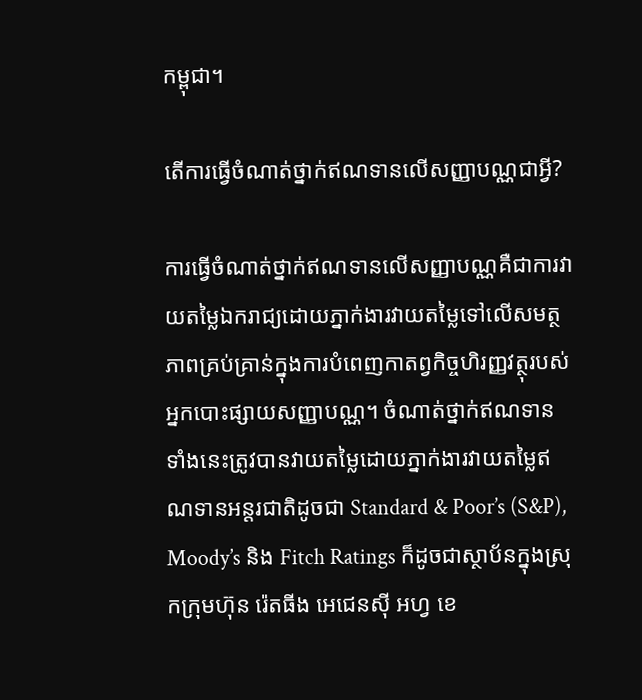កម្ពុជា។

តើការធ្វើចំណាត់ថ្នាក់ឥណទានលើសញ្ញាបណ្ណជាអ្វី?

ការធ្វើចំណាត់ថ្នាក់ឥណទានលើសញ្ញាបណ្ណគឺជាការវាយតម្លៃឯករាជ្យដោយភ្នាក់ងារវាយតម្លៃទៅលើសមត្ថភាពគ្រប់គ្រាន់ក្នុងការបំពេញកាតព្វកិច្ចហិរញ្ញវត្ថុរបស់អ្នកបោះផ្សាយសញ្ញាបណ្ណ។ ចំណាត់ថ្នាក់ឥណទានទាំងនេះត្រូវបានវាយតម្លៃដោយភ្នាក់ងារវាយតម្លៃឥណទានអន្តរជាតិដូចជា Standard & Poor’s (S&P), Moody’s និង Fitch Ratings ក៏ដូចជាស្ថាប័នក្នុងស្រុកក្រុមហ៊ុន រ៉េតធីង អេជេនស៊ី អហ្វ ខេ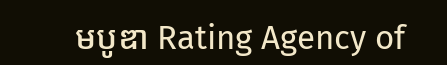មបូឌា Rating Agency of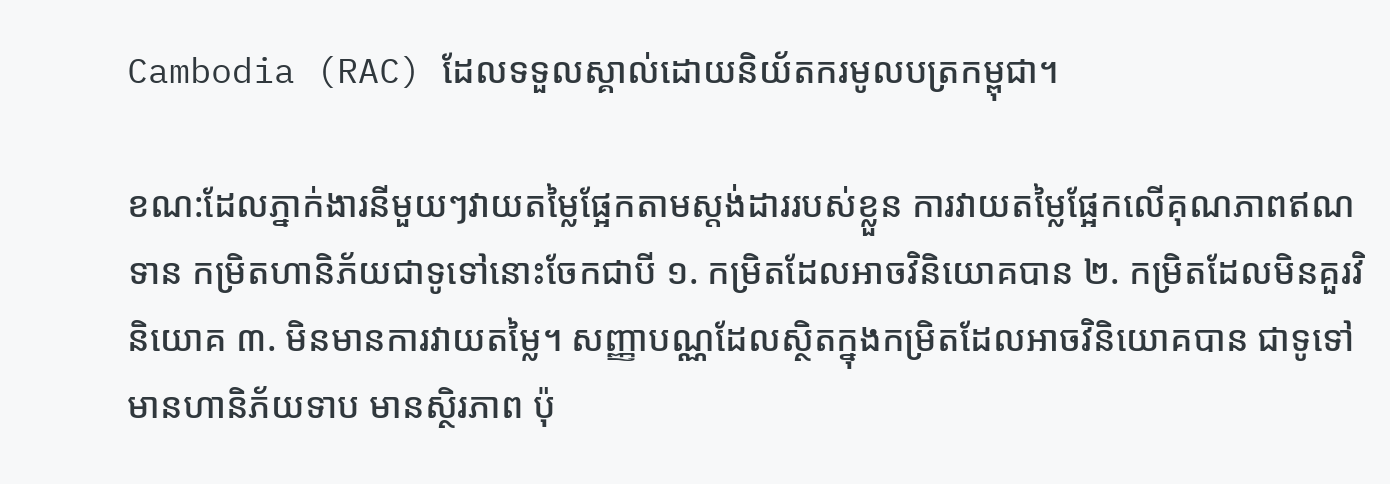Cambodia (RAC) ដែលទទួលស្គាល់ដោយនិយ័តករមូលបត្រកម្ពុជា។

ខណ:ដែលភ្នាក់ងារនីមួយៗវាយតម្លៃផ្អែកតាមស្តង់ដាររបស់ខ្លួន ការវាយតម្លៃផ្អែកលើគុណភាពឥណទាន កម្រិតហានិភ័យជាទូទៅនោះចែកជាបី ១. កម្រិតដែលអាចវិនិយោគបាន ២. កម្រិតដែលមិនគួរវិនិយោគ ៣. មិនមានការវាយតម្លៃ។ សញ្ញាបណ្ណដែលស្ថិតក្នុងកម្រិតដែលអាចវិនិយោគបាន ជាទូទៅមានហានិភ័យទាប មានស្ថិរភាព ប៉ុ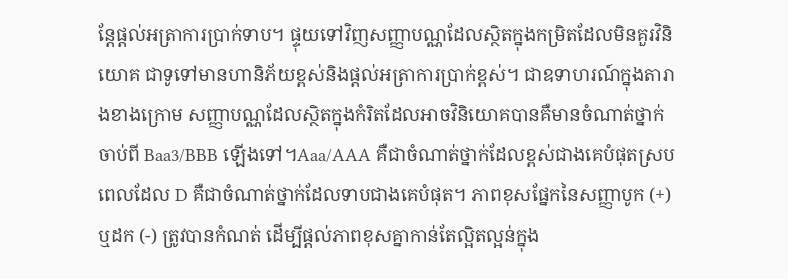ន្តែផ្ដល់អត្រាការប្រាក់ទាប។ ផ្ទុយទៅវិញសញ្ញាបណ្ណដែលស្ថិតក្នុងកម្រិតដែលមិនគួរវិនិយោគ ជាទូទៅមានហានិភ័យខ្ពស់និងផ្តល់អត្រាការប្រាក់ខ្ពស់។ ជាឧទាហរណ៍ក្នុងតារាងខាងក្រោម សញ្ញាបណ្ណដែលស្ថិតក្នុងកំរិតដែលអាចវិនិយោគបានគឺមានចំណាត់ថ្នាក់ចាប់ពី Baa3/BBB ឡើងទៅ។Aaa/AAA គឺជាចំណាត់ថ្នាក់ដែលខ្ពស់ជាងគេបំផុតស្របពេលដែល D គឺជាចំណាត់ថ្នាក់ដែលទាបជាងគេបំផុត។ ភាពខុសផ្នែកនៃសញ្ញាបូក (+) ឬដក (-) ត្រូវបានកំណត់ ដើម្បីផ្ដល់ភាពខុសគ្នាកាន់តែល្អិតល្អន់ក្នុង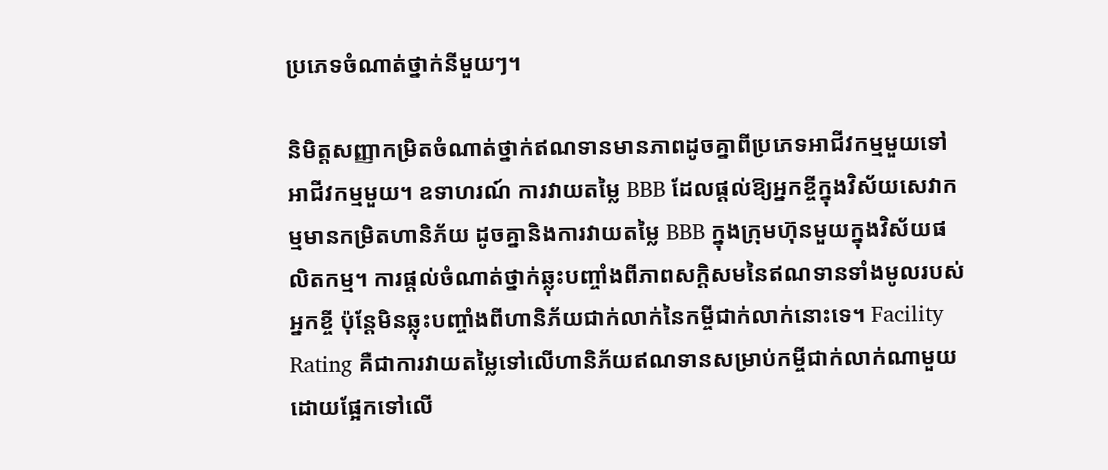ប្រភេទចំណាត់ថ្នាក់នីមួយៗ។

និមិត្តសញ្ញាកម្រិតចំណាត់ថ្នាក់ឥណទានមានភាពដូចគ្នាពីប្រភេទអាជីវកម្មមួយទៅអាជីវកម្មមួយ។ ឧទាហរណ៍ ការវាយតម្លៃ BBB ដែលផ្ដល់ឱ្យអ្នកខ្ចីក្នុងវិស័យសេវាកម្មមានកម្រិតហានិភ័យ ដូចគ្នានិងការវាយតម្លៃ BBB ក្នុងក្រុមហ៊ុនមួយក្នុងវិស័យផលិតកម្ម។ ការផ្ដល់ចំណាត់ថ្នាក់ឆ្លុះបញ្ចាំងពីភាពសក្តិសមនៃឥណទានទាំងមូលរបស់អ្នកខ្ចី ប៉ុន្តែមិនឆ្លុះបញ្ចាំងពីហានិភ័យជាក់លាក់នៃកម្ចីជាក់លាក់នោះទេ។ Facility Rating គឺជាការវាយតម្លៃទៅលើហានិភ័យឥណទានសម្រាប់កម្ចីជាក់លាក់ណាមួយដោយផ្អែកទៅលើ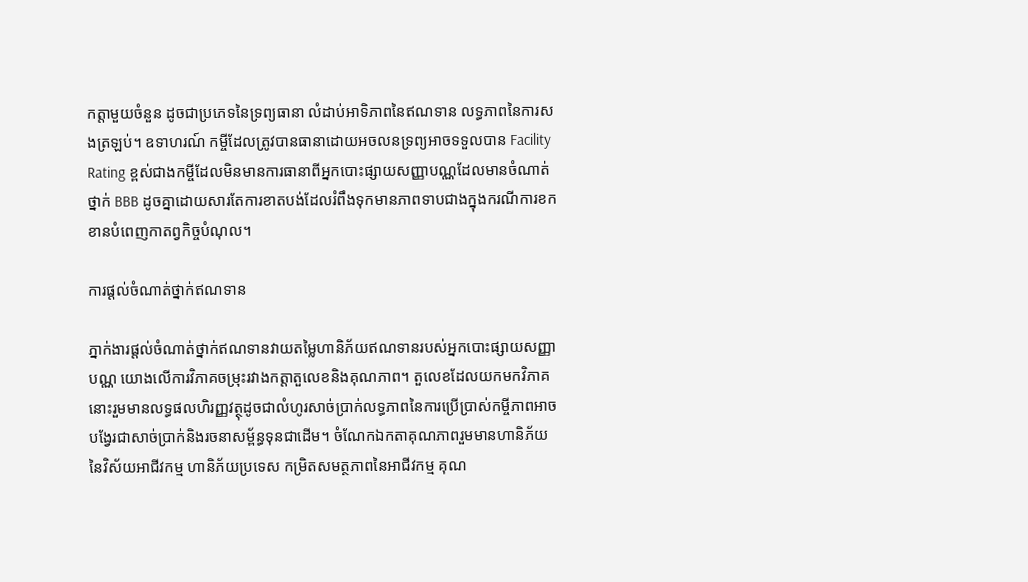កត្តាមួយចំនួន ដូចជាប្រភេទនៃទ្រព្យធានា លំដាប់អាទិភាពនៃឥណទាន លទ្ធភាពនៃការសងត្រឡប់។ ឧទាហរណ៍ កម្ចីដែលត្រូវបានធានាដោយអចលនទ្រព្យអាចទទួលបាន Facility Rating ខ្ពស់ជាងកម្ចីដែលមិនមានការធានាពីអ្នកបោះផ្សាយសញ្ញាបណ្ណដែលមានចំណាត់ថ្នាក់ BBB ដូចគ្នាដោយសារតែការខាតបង់ដែលរំពឹងទុកមានភាពទាបជាងក្នុងករណីការខកខានបំពេញកាតព្វកិច្ចបំណុល។

ការផ្ដល់ចំណាត់ថ្នាក់ឥណទាន

ភ្នាក់ងារផ្ដល់ចំណាត់ថ្នាក់ឥណទានវាយតម្លៃហានិភ័យឥណទានរបស់អ្នកបោះផ្សាយសញ្ញាបណ្ណ យោងលើការវិភាគចម្រុះរវាងកត្តាតួលេខនិងគុណភាព។ តួលេខដែលយកមកវិភាគនោះរួមមានលទ្ធផលហិរញ្ញវត្ថុដូចជាលំហូរសាច់ប្រាក់លទ្ធភាពនៃការប្រើប្រាស់កម្ចីភាពអាចបង្វែរជាសាច់ប្រាក់និងរចនាសម្ព័ន្ធទុនជាដើម។ ចំណែកឯកតាគុណភាពរួមមានហានិភ័យនៃវិស័យអាជីវកម្ម ហានិភ័យប្រទេស កម្រិតសមត្ថភាពនៃអាជីវកម្ម គុណ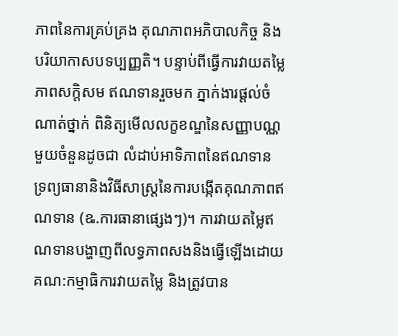ភាពនៃការគ្រប់គ្រង គុណភាពអភិបាលកិច្ច និងបរិយាកាសបទប្បញ្ញតិ។ បន្ទាប់ពីធ្វើការវាយតម្លៃភាពសក្ដិសម ឥណទានរួចមក ភ្នាក់ងារផ្ដល់ចំណាត់ថ្នាក់ ពិនិត្យមើលលក្ខខណ្ឌនៃសញ្ញាបណ្ណមួយចំនួនដូចជា លំដាប់អាទិភាពនៃឥណទាន ទ្រព្យធានានិងវិធីសាស្រ្ដនៃការបង្កើតគុណភាពឥណទាន (ឩ.ការធានាផ្សេងៗ)។ ការវាយតម្លៃឥណទានបង្ហាញពីលទ្ធភាពសងនិងធ្វើឡើងដោយគណ:កម្មាធិការវាយតម្លៃ និងត្រូវបាន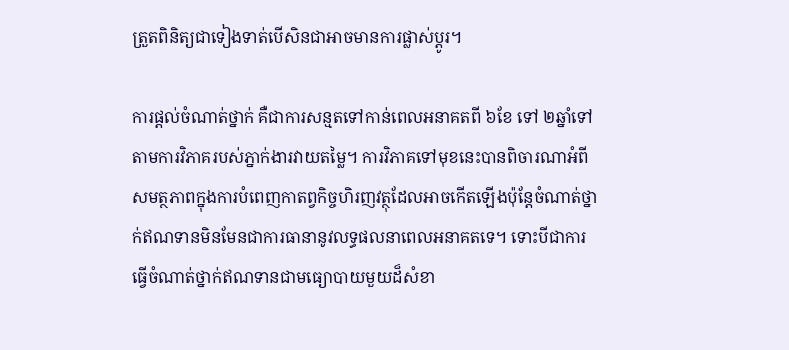ត្រួតពិនិត្យជាទៀងទាត់បើសិនជាអាចមានការផ្លាស់ប្ដូរ។

ការផ្ដល់ចំណាត់ថ្នាក់ គឺជាការសន្មតទៅកាន់ពេលអនាគតពី ៦ខែ ទៅ ២ឆ្នាំទៅតាមការវិភាគរបស់ភ្នាក់ងារវាយតម្លៃ។ ការវិភាគទៅមុខនេះបានពិចារណាអំពីសមត្ថភាពក្នុងការបំពេញកាតព្វកិច្ចហិរញវត្ថុដែលអាចកើតឡើងប៉ុន្តែចំណាត់ថ្នាក់ឥណទានមិនមែនជាការធានានូវលទ្ធផលនាពេលអនាគតទេ។ ទោះបីជាការធ្វើចំណាត់ថ្នាក់ឥណទានជាមធ្យោបាយមួយដ៏សំខា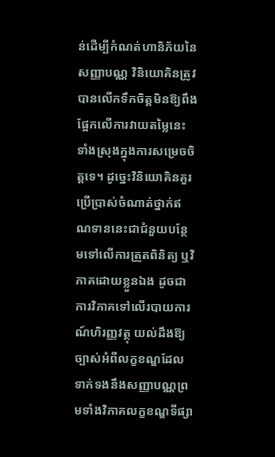ន់ដើម្បីកំណត់ហានិភ័យនៃសញ្ញាបណ្ណ វិនិយោគិនត្រូវបានលើកទឹកចិត្តមិនឱ្យពឹងផ្អែកលើការវាយតម្លៃនេះទាំងស្រុងក្នុងការសម្រេចចិត្តទេ។ ដូច្នេះវិនិយោគិនគួរប្រើប្រាស់ចំណាត់ថ្នាក់ឥណទាននេះជាជំនួយបន្ថែមទៅលើការត្រួតពិនិត្យ ឬវិភាគដោយខ្លួនឯង ដូចជាការវិភាគទៅលើរបាយការណ៍ហិរញ្ញវត្ថុ យល់ដឹងឱ្យច្បាស់អំពីលក្ខខណ្ឌដែលទាក់ទងនឹងសញ្ញាបណ្ណព្រមទាំងវិភាគលក្ខខណ្ឌទីផ្សា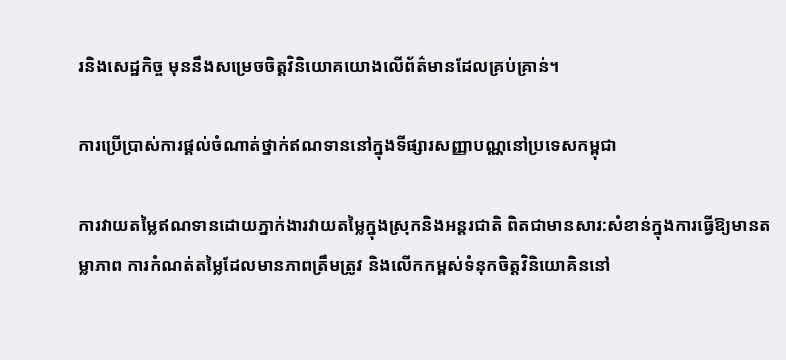រនិងសេដ្ឋកិច្ច មុននឹងសម្រេចចិត្តវិនិយោគយោងលើព័ត៌មានដែលគ្រប់គ្រាន់។

ការប្រើប្រាស់ការផ្ដល់ចំណាត់ថ្នាក់ឥណទាននៅក្នុងទីផ្សារសញ្ញាបណ្ណនៅប្រទេសកម្ពុជា

ការវាយតម្លៃឥណទានដោយភ្នាក់ងារវាយតម្លៃក្នុងស្រុកនិងអន្តរជាតិ ពិតជាមានសារ:សំខាន់ក្នុងការធ្វើឱ្យមានតម្លាភាព ការកំណត់តម្លៃដែលមានភាពត្រឹមត្រូវ និងលើកកម្ពស់ទំនុកចិត្តវិនិយោគិននៅ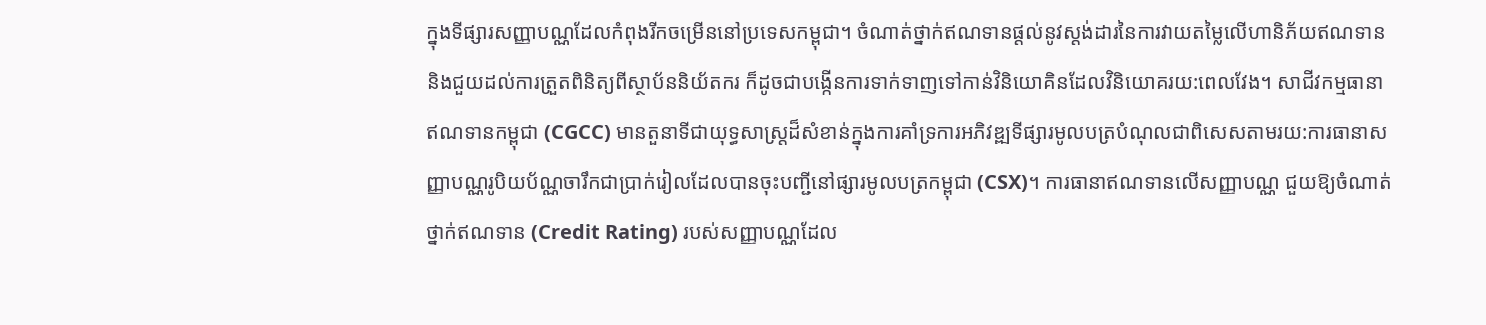ក្នុងទីផ្សារសញ្ញាបណ្ណដែលកំពុងរីកចម្រើននៅប្រទេសកម្ពុជា។ ចំណាត់ថ្នាក់ឥណទានផ្ដល់នូវស្ដង់ដារនៃការវាយតម្លៃលើហានិភ័យឥណទាន និងជួយដល់ការត្រួតពិនិត្យពីស្ថាប័ននិយ័តករ ក៏ដូចជាបង្កើនការទាក់ទាញទៅកាន់វិនិយោគិនដែលវិនិយោគរយ:ពេលវែង។ សាជីវកម្មធានាឥណទានកម្ពុជា (CGCC) មានតួនាទីជាយុទ្ធសាស្រ្ដដ៏សំខាន់ក្នុងការគាំទ្រការអភិវឌ្ឍទីផ្សារមូលបត្របំណុលជាពិសេសតាមរយ:ការធានាសញ្ញាបណ្ណរូបិយប័ណ្ណចារឹកជាប្រាក់រៀលដែលបានចុះបញ្ជីនៅផ្សារមូលបត្រកម្ពុជា (CSX)។ ការធានាឥណទានលើសញ្ញាបណ្ណ ជួយឱ្យចំណាត់ថ្នាក់ឥណទាន (Credit Rating) របស់សញ្ញាបណ្ណដែល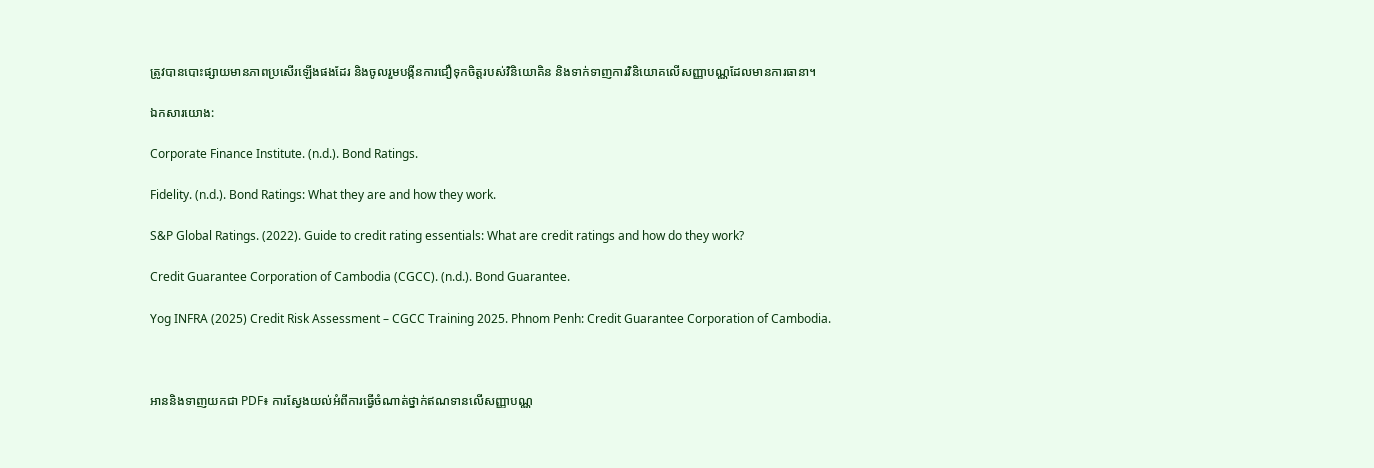ត្រូវបានបោះផ្សាយមានភាពប្រសើរឡើងផងដែរ និងចូលរួមបង្កីនការជឿទុកចិត្តរបស់វិនិយោគិន និងទាក់ទាញការវិនិយោគលើសញ្ញាបណ្ណដែលមានការធានា។

ឯកសារយោង:

Corporate Finance Institute. (n.d.). Bond Ratings.

Fidelity. (n.d.). Bond Ratings: What they are and how they work.

S&P Global Ratings. (2022). Guide to credit rating essentials: What are credit ratings and how do they work?

Credit Guarantee Corporation of Cambodia (CGCC). (n.d.). Bond Guarantee.

Yog INFRA (2025) Credit Risk Assessment – CGCC Training 2025. Phnom Penh: Credit Guarantee Corporation of Cambodia.



អាននិងទាញយកជា PDF៖ ការស្វែងយល់អំពីការធ្វើចំណាត់ថ្នាក់ឥណទានលើសញ្ញាបណ្ណ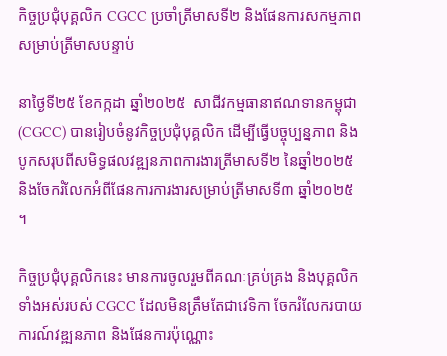កិច្ចប្រជុំបុគ្គលិក CGCC ប្រចាំត្រីមាសទី២ និងផែនការសកម្មភាពសម្រាប់ត្រីមាសបន្ទាប់

នាថ្ងៃទី២៥ ខែកក្កដា ឆ្នាំ២០២៥  សាជីវកម្មធានាឥណទានកម្ពុជា (CGCC) បានរៀបចំនូវកិច្ចប្រជុំបុគ្គលិក ដើម្បីធ្វើបច្ចុប្បន្នភាព និងបូកសរុបពីសមិទ្ធផលវឌ្ឍនភាពការងារត្រីមាសទី២ នៃឆ្នាំ២០២៥ និងចែករំលែកអំពីផែនការការងារសម្រាប់ត្រីមាសទី៣ ឆ្នាំ២០២៥ ។

កិច្ចប្រជុំបុគ្គលិកនេះ មានការចូលរួមពីគណៈគ្រប់គ្រង និងបុគ្គលិកទាំងអស់របស់ CGCC ដែលមិនត្រឹមតែជាវេទិកា ចែករំលែករបាយការណ៍វឌ្ឍនភាព និងផែនការប៉ុណ្ណោះ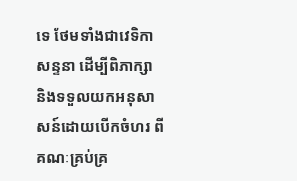ទេ ថែមទាំងជាវេទិកាសន្ទនា ដើម្បីពិភាក្សា និងទទួលយកអនុសាសន៍ដោយបើកចំហរ ពីគណៈគ្រប់គ្រ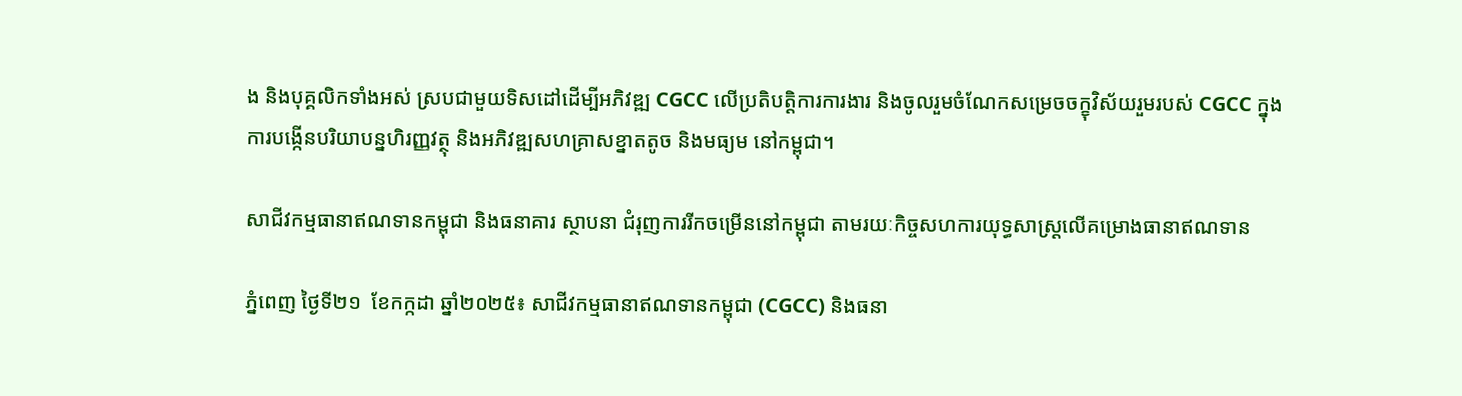ង និងបុគ្គលិកទាំងអស់ ស្របជាមួយទិសដៅដើម្បីអភិវឌ្ឍ CGCC លើប្រតិបត្តិការការងារ និងចូលរួមចំណែកសម្រេចចក្ខុវិស័យរួមរបស់ CGCC ក្នុងការបង្កើនបរិយាបន្នហិរញ្ញវត្ថុ និងអភិវឌ្ឍសហគ្រាសខ្នាតតូច និងមធ្យម នៅកម្ពុជា។

សាជីវកម្មធានាឥណទានកម្ពុជា និងធនាគារ ស្ថាបនា ជំរុញការរីកចម្រើននៅកម្ពុជា តាមរយៈកិច្ចសហការយុទ្ធសាស្រ្តលើគម្រោងធានាឥណទាន

ភ្នំពេញ ថ្ងៃទី២១  ខែកក្កដា ឆ្នាំ២០២៥៖ សាជីវកម្មធានាឥណទានកម្ពុជា (CGCC) និងធនា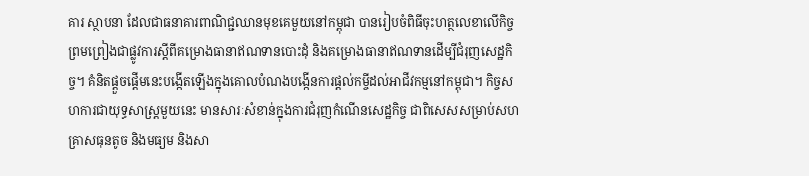គារ ស្ថាបនា ដែលជាធនាគារពាណិជ្ជឈានមុខគេមួយនៅកម្ពុជា បានរៀបចំពិធីចុះហត្ថលេខាលើកិច្ចព្រមព្រៀងជាផ្លូវការស្តីពីគម្រោងធានាឥណទានបោះដុំ និងគម្រោងធានាឥណទានដើម្បីជំរុញសេដ្ឋកិច្ច។ គំនិតផ្តួចផ្តើមនេះបង្កើតឡើងក្នុងគោលបំណងបង្កើនការផ្តល់កម្ចីដល់អាជីវកម្មនៅកម្ពុជា។ កិច្ចសហការជាយុទ្ធសាស្រ្តមួយនេះ មានសារៈសំខាន់ក្នុងការជំរុញកំណើនសេដ្ឋកិច្ច ជាពិសេសសម្រាប់សហគ្រាសធុនតូច និងមធ្យម និងសា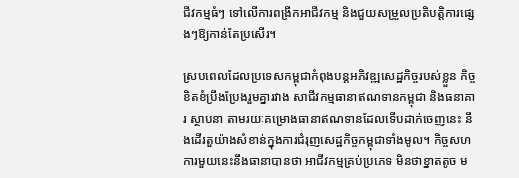ជីវកម្មធំៗ ទៅលើការពង្រីកអាជីវកម្ម និងជួយសម្រួលប្រតិបត្តិការផ្សេងៗឱ្យកាន់តែប្រសើរ។

ស្របពេលដែលប្រទេសកម្ពុជាកំពុងបន្តអភិវឌ្ឍសេដ្ឋកិច្ចរបស់ខ្លួន កិច្ចខិតខំប្រឹងប្រែងរួមគ្នារវាង សាជីវកម្មធានាឥណទានកម្ពុជា និងធនាគារ ស្ថាបនា តាមរយៈគម្រោងធានាឥណទានដែលទើបដាក់ចេញនេះ នឹងដើរតួយ៉ាងសំខាន់ក្នុងការជំរុញសេដ្ឋកិច្ចកម្ពុជាទាំងមូល។ កិច្ចសហការមួយនេះនឹងធានាបានថា អាជីវកម្មគ្រប់ប្រភេទ មិនថាខ្នាតតូច ម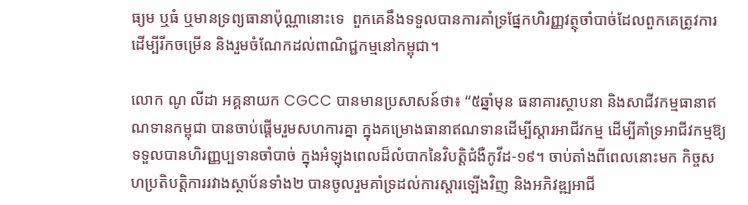ធ្យម ឬធំ ឬមានទ្រព្យធានាប៉ុណ្ណានោះទេ  ពួកគេនឹងទទួលបានការគាំទ្រផ្នែកហិរញ្ញវត្ថុចាំបាច់ដែលពួកគេត្រូវការដើម្បីរីកចម្រើន និងរួមចំណែកដល់ពាណិជ្ជកម្មនៅកម្ពុជា។

លោក ណូ លីដា អគ្គនាយក CGCC បានមានប្រសាសន៍ថា៖ “៥ឆ្នាំមុន ធនាគារស្ថាបនា និងសាជីវកម្មធានាឥណទានកម្ពុជា បានចាប់ផ្តើមរួមសហការគ្នា ក្នុងគម្រោងធានាឥណទានដើម្បីស្តារអាជីវកម្ម ដើម្បីគាំទ្រអាជីវកម្មឱ្យទទួលបានហិរញ្ញប្បទានចាំបាច់ ក្នុងអំឡុងពេលដ៏លំបាកនៃវិបត្តិជំងឺកូវីដ-១៩។ ចាប់តាំងពីពេលនោះមក កិច្ចសហប្រតិបត្តិការរវាងស្ថាប័នទាំង២ បានចូលរួមគាំទ្រដល់ការស្តារឡើងវិញ និងអភិវឌ្ឍអាជី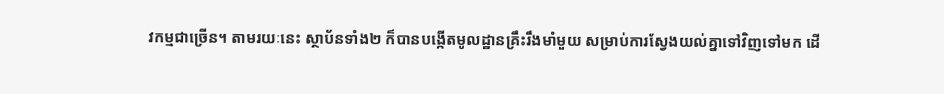វកម្មជាច្រើន។ តាមរយៈនេះ ស្ថាប័នទាំង២ ក៏បានបង្កើតមូលដ្ឋានគ្រឹះរឹងមាំមួយ សម្រាប់ការស្វែងយល់គ្នាទៅវិញទៅមក ដើ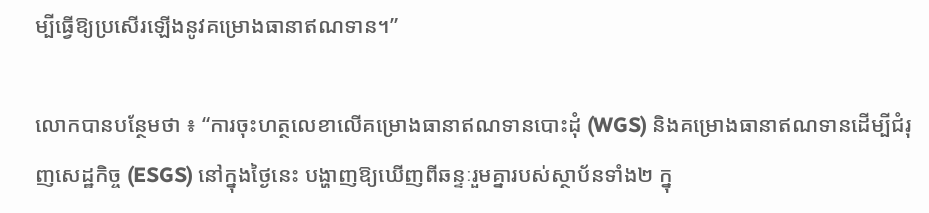ម្បីធ្វើឱ្យប្រសើរឡើងនូវគម្រោងធានាឥណទាន។”

លោកបានបន្ថែមថា ៖ “ការចុះហត្ថលេខាលើគម្រោងធានាឥណទានបោះដុំ (WGS) និងគម្រោងធានាឥណទានដើម្បីជំរុញសេដ្ឋកិច្ច (ESGS) នៅក្នុងថ្ងៃនេះ បង្ហាញឱ្យឃើញពីឆន្ទៈរួមគ្នារបស់ស្ថាប័នទាំង២ ក្នុ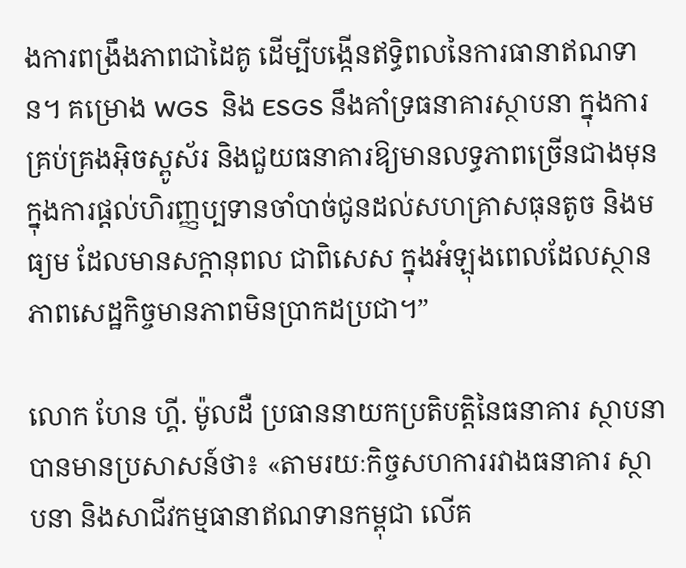ងការពង្រឹងភាពជាដៃគូ ដើម្បីបង្កើនឥទ្ធិពលនៃការធានាឥណទាន។ គម្រោង WGS  និង ESGS នឹងគាំទ្រធនាគារស្ថាបនា ក្នុងការគ្រប់គ្រងអ៊ិចស្ពូស័រ និងជួយធនាគារឱ្យមានលទ្ធភាពច្រើនជាងមុន ក្នុងការផ្តល់ហិរញ្ញប្បទានចាំបាច់ជូនដល់សហគ្រាសធុនតូច និងមធ្យម ដែលមានសក្តានុពល ជាពិសេស ក្នុងអំឡុងពេលដែលស្ថានភាពសេដ្ឋកិច្ចមានភាពមិនប្រាកដប្រជា។”

លោក ហែន ហ្គី. ម៉ូលដឺ ប្រធាននាយកប្រតិបត្តិនៃធនាគារ ស្ថាបនា បានមានប្រសាសន៍ថា៖ «តាមរយៈកិច្ចសហការរវាងធនាគារ ស្ថាបនា និងសាជីវកម្មធានាឥណទានកម្ពុជា លើគ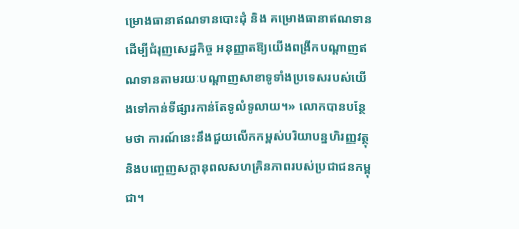ម្រោងធានាឥណទានបោះដុំ និង គម្រោងធានាឥណទានដើម្បីជំរុញសេដ្ឋកិច្ច អនុញ្ញាតឱ្យយើងពង្រីកបណ្តាញឥណទានតាមរយៈបណ្តាញសាខាទូទាំងប្រទេសរបស់យើងទៅកាន់ទីផ្សារកាន់តែទូលំទូលាយ។» លោកបានបន្ថែមថា ការណ៍នេះនឹងជួយលើកកម្ពស់បរិយាបន្នហិរញ្ញវត្ថុ និងបញ្ចេញសក្តានុពលសហគ្រិនភាពរបស់ប្រជាជនកម្ពុជា។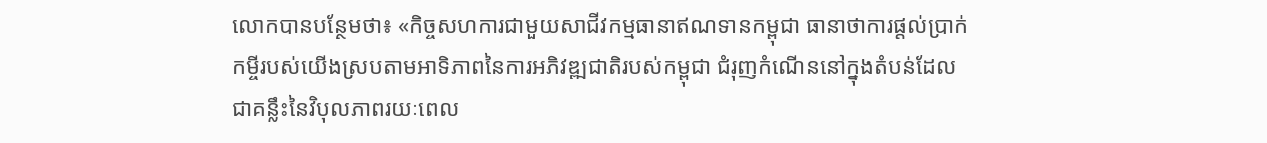លោកបានបន្ថែមថា៖ «កិច្ចសហការជាមួយសាជីវកម្មធានាឥណទានកម្ពុជា ធានាថាការផ្តល់ប្រាក់កម្ចីរបស់យើងស្របតាមអាទិភាពនៃការអភិវឌ្ឍជាតិរបស់កម្ពុជា ជំរុញកំណើននៅក្នុងតំបន់ដែលជាគន្លឹះនៃវិបុលភាពរយៈពេល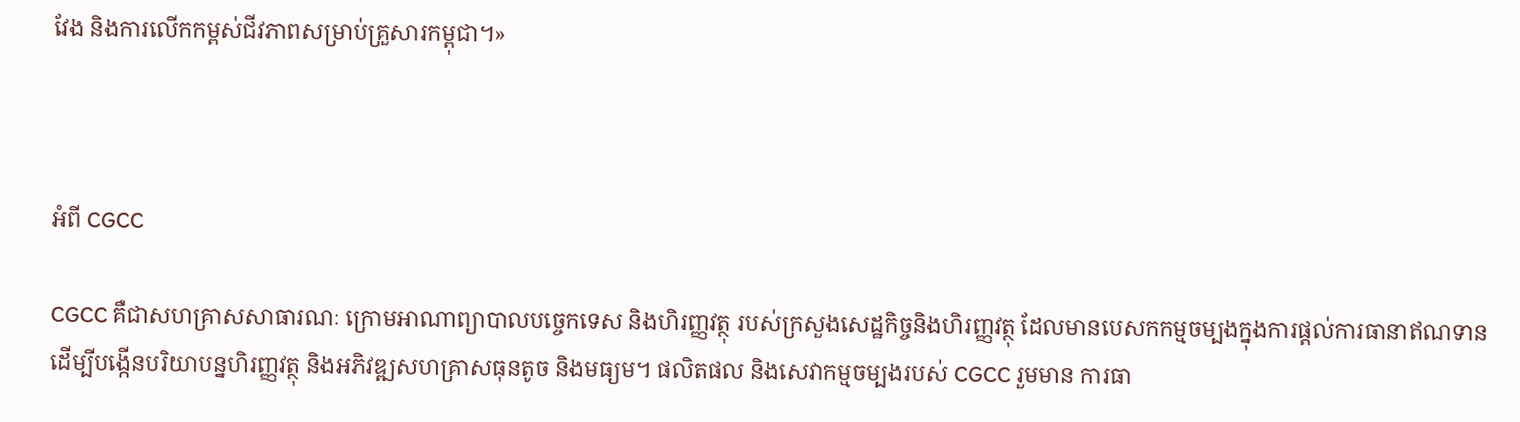វែង និងការលើកកម្ពស់ជីវភាពសម្រាប់គ្រួសារកម្ពុជា។»



អំពី CGCC

CGCC គឺជាសហគ្រាសសាធារណៈ ក្រោមអាណាព្យាបាលបច្ចេកទេស និងហិរញ្ញវត្ថុ របស់ក្រសួងសេដ្ឋកិច្ចនិងហិរញ្ញវត្ថុ ដែលមានបេសកកម្មចម្បងក្នុងការផ្តល់ការធានាឥណទាន ដើម្បីបង្កើនបរិយាបន្នហិរញ្ញវត្ថុ និងអភិវឌ្ឍសហគ្រាសធុនតូច និងមធ្យម។ ផលិតផល និងសេវាកម្មចម្បងរបស់ CGCC រួមមាន ការធា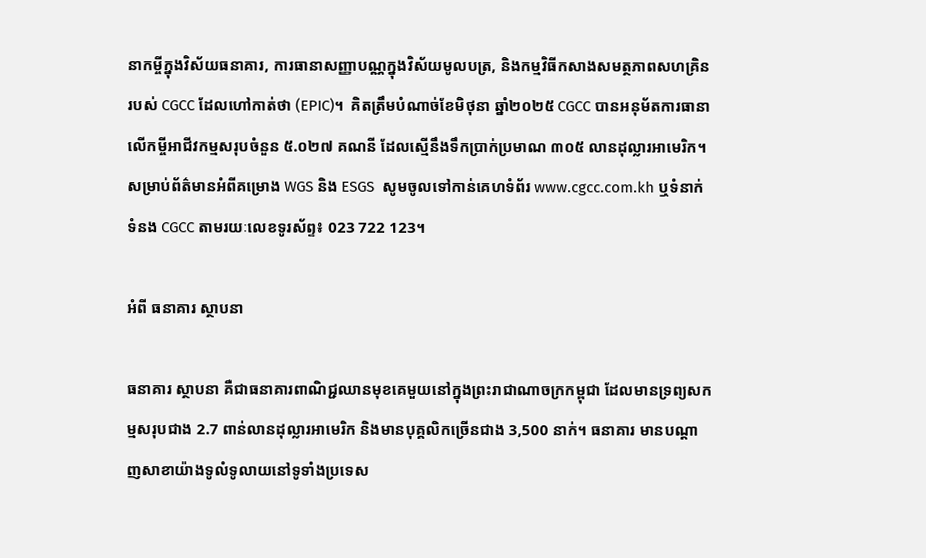នាកម្ចីក្នុងវិស័យធនាគារ, ការធានាសញ្ញាបណ្ណក្នុងវិស័យមូលបត្រ, និងកម្មវិធីកសាងសមត្ថភាពសហគ្រិនរបស់ CGCC ដែលហៅកាត់ថា (EPIC)។  គិតត្រឹមបំណាច់ខែមិថុនា ឆ្នាំ២០២៥ CGCC បានអនុម័តការធានាលើកម្ចីអាជីវកម្មសរុបចំនួន ៥.០២៧ គណនី ដែលស្មើនឹងទឹកប្រាក់ប្រមាណ ៣០៥ លានដុល្លារអាមេរិក។ សម្រាប់ព័ត៌មានអំពីគម្រោង WGS និង ESGS  សូមចូលទៅកាន់គេហទំព័រ www.cgcc.com.kh ឬទំនាក់ទំនង CGCC តាមរយៈលេខទូរស័ព្ទ៖ 023 722 123។

អំពី ធនាគារ ស្ថាបនា

ធនាគារ ស្ថាបនា គឺជាធនាគារពាណិជ្ជឈានមុខគេមួយនៅក្នុងព្រះរាជាណាចក្រកម្ពុជា ដែលមានទ្រព្យសកម្មសរុបជាង 2.7 ពាន់លានដុល្លារអាមេរិក និងមានបុគ្គលិកច្រើនជាង 3,500 នាក់។ ធនាគារ មានបណ្តាញសាខាយ៉ាងទូលំទូលាយនៅទូទាំងប្រទេស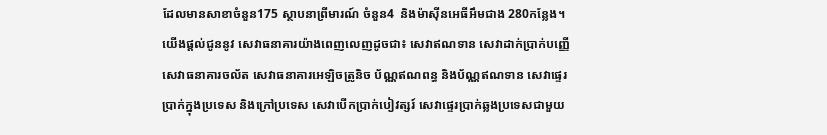ដែលមានសាខាចំនួន175 ស្ថាបនាព្រីមារណ៍ ចំនួន4  និងម៉ាស៊ីនអេធីអឹមជាង 280កន្លែង។ យើងផ្តល់ជូននូវ សេវាធនាគារយ៉ាងពេញលេញដូចជា៖ សេវាឥណទាន សេវាដាក់ប្រាក់បញ្ញើ សេវាធនាគារចល័ត សេវាធនាគារអេឡិចត្រូនិច ប័ណ្ណឥណពន្ធ និងប័ណ្ណឥណទាន សេវាផ្ទេរប្រាក់ក្នុងប្រទេស និងក្រៅប្រទេស សេវាបើកប្រាក់បៀវត្សរ៍ សេវាផ្ទេរប្រាក់ឆ្លងប្រទេសជាមួយ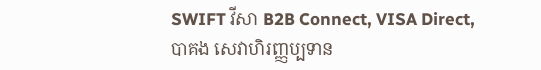SWIFT វីសា B2B Connect, VISA Direct, បាគង សេវាហិរញ្ញប្បទាន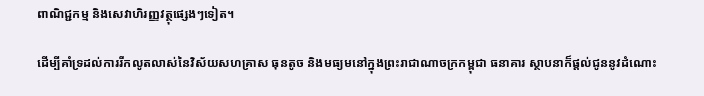ពាណិជ្ជកម្ម និងសេវាហិរញ្ញវត្ថុផ្សេងៗទៀត។

ដើម្បីគាំទ្រដល់ការរីកលូតលាស់នៃវិស័យសហគ្រាស ធុនតូច និងមធ្យមនៅក្នុងព្រះរាជាណាចក្រកម្ពុជា ធនាគារ ស្ថាបនាក៏ផ្តល់ជូននូវដំណោះ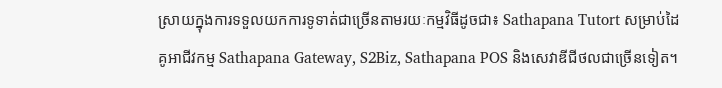ស្រាយក្នុងការទទួលយកការទូទាត់ជាច្រើនតាមរយៈកម្មវិធីដូចជា៖ Sathapana Tutort សម្រាប់ដៃគូអាជីវកម្ម Sathapana Gateway, S2Biz, Sathapana POS និងសេវាឌីជីថលជាច្រើនទៀត។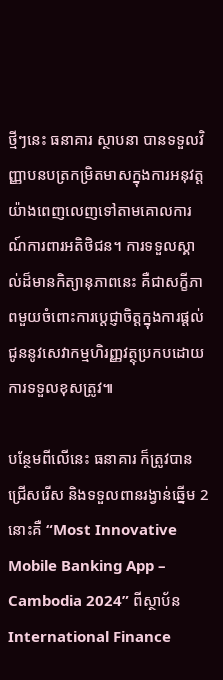ថ្មីៗនេះ ធនាគារ ស្ថាបនា បានទទួលវិញ្ញាបនបត្រកម្រិតមាសក្នុងការអនុវត្តយ៉ាងពេញលេញទៅតាមគោលការណ៍ការពារអតិថិជន។ ការទទួលស្គាល់ដ៏មានកិត្យានុភាពនេះ គឺជាសក្ខីភាពមួយចំពោះការប្តេជ្ញាចិត្តក្នុងការផ្តល់ជូននូវសេវាកម្មហិរញ្ញវត្ថុប្រកបដោយការទទួលខុសត្រូវ៕

បន្ថែមពីលើនេះ ធនាគារ ក៏ត្រូវបានជ្រើសរើស និងទទួលពានរង្វាន់ឆ្នើម 2នោះគឺ “Most Innovative Mobile Banking App – Cambodia 2024” ពីស្ថាប័ន International Finance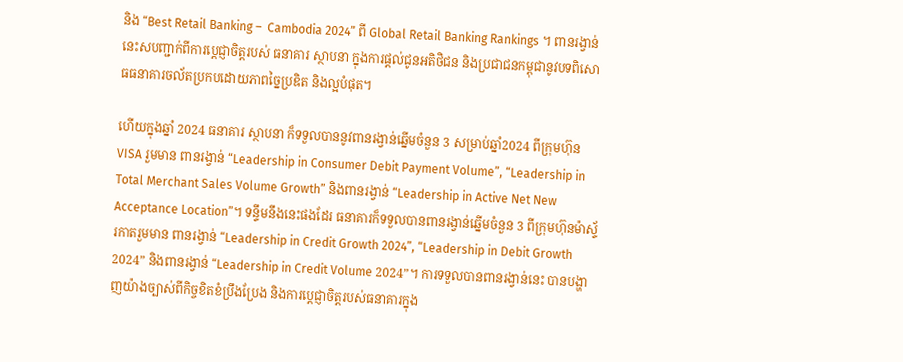និង “Best Retail Banking –  Cambodia 2024” ពី Global Retail Banking Rankings ។ ពានរង្វាន់នេះសបញ្ជាក់ពីការប្តេជ្ញាចិត្តរបស់ ធនាគារ ស្ថាបនា ក្នុងការផ្តល់ជូនអតិថិជន និងប្រជាជនកម្ពុជានូវបទពិសោធធនាគារចល័តប្រកបដោយភាពច្នៃប្រឌិត និងល្អបំផុត។

ហើយក្នុងឆ្នាំ 2024 ធនាគារ ស្ថាបនា ក៏ទទួលបាននូវពានរង្វាន់ឆ្នើមចំនួន 3 សម្រាប់ឆ្នាំ2024 ពីក្រុមហ៊ុន VISA រួមមាន ពានរង្វាន់ “Leadership in Consumer Debit Payment Volume”, “Leadership in Total Merchant Sales Volume Growth” និងពានរង្វាន់ “Leadership in Active Net New Acceptance Location”។ ទន្ទឹមនឹងនេះផងដែរ ធនាគារក៏ទទួលបានពានរង្វាន់ឆ្នើមចំនួន 3 ពីក្រុមហ៊ុនម៉ាស្ទ័រកាតរួមមាន ពានរង្វាន់ “Leadership in Credit Growth 2024”, “Leadership in Debit Growth 2024” និងពានរង្វាន់ “Leadership in Credit Volume 2024”។ ការទទួលបានពានរង្វាន់នេះ បានបង្ហាញយ៉ាងច្បាស់ពីកិច្ចខិតខំប្រឹងប្រែង និងការប្ដេជ្ញាចិត្តរបស់ធនាគារក្នុង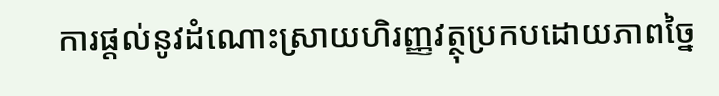ការផ្តល់នូវដំណោះស្រាយហិរញ្ញវត្ថុប្រកបដោយភាពច្នៃ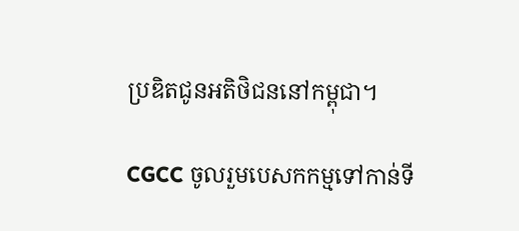ប្រឌិតជូនអតិថិជននៅកម្ពុជា។

CGCC ចូលរួមបេសកកម្មទៅកាន់ទី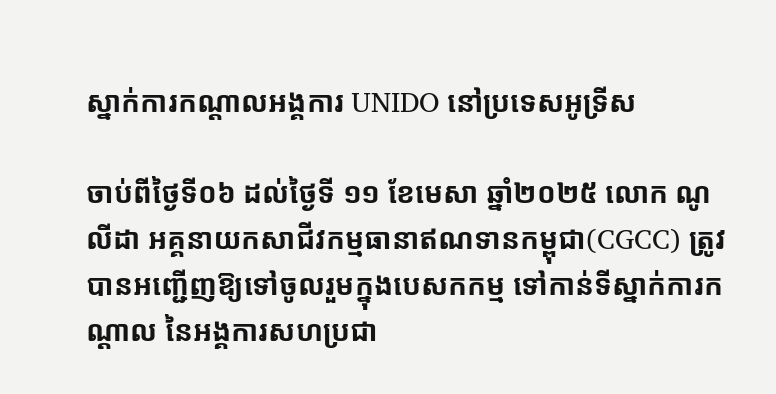ស្នាក់ការកណ្តាលអង្គការ UNIDO នៅប្រទេសអូទ្រីស

ចាប់ពីថ្ងៃទី០៦ ដល់ថ្ងៃទី ១១ ខែមេសា ឆ្នាំ២០២៥ លោក ណូ លីដា អគ្គនាយកសាជីវកម្មធានាឥណទានកម្ពុជា(CGCC) ត្រូវបានអញ្ជើញឱ្យទៅចូលរួមក្នុងបេសកកម្ម ទៅកាន់ទីស្នាក់ការកណ្ដាល នៃអង្គការសហប្រជា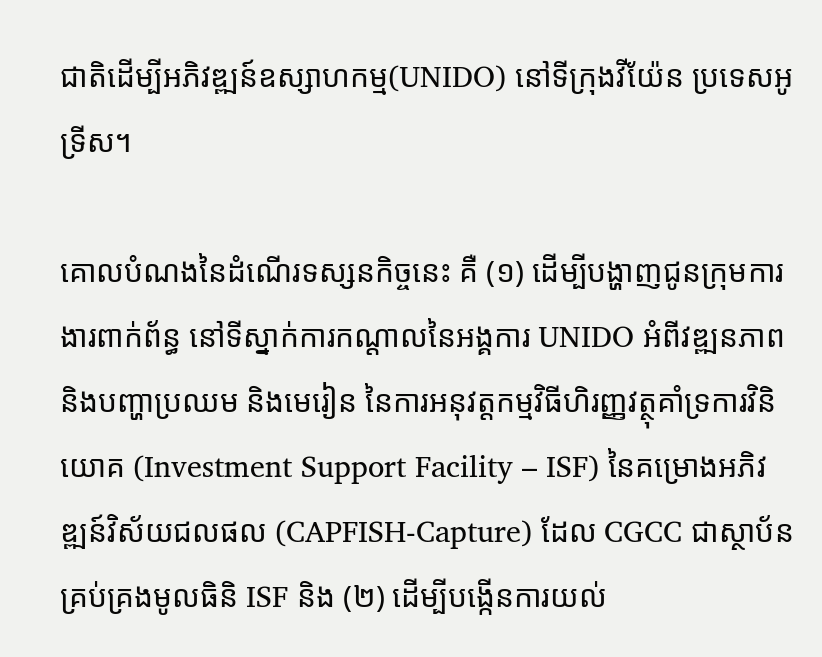ជាតិដើម្បីអភិវឌ្ឍន៍ឧស្សាហកម្ម(UNIDO) នៅទីក្រុងវីយ៉ែន ប្រទេសអូទ្រីស។

គោលបំណងនៃដំណើរទស្សនកិច្ចនេះ គឺ (១) ដើម្បីបង្ហាញជូនក្រុមការងារពាក់ព័ន្ធ នៅទីស្នាក់ការកណ្តាលនៃអង្គការ UNIDO អំពីវឌ្ឍនភាព និងបញ្ហាប្រឈម និងមេរៀន នៃការអនុវត្តកម្មវិធីហិរញ្ញវត្ថុគាំទ្រការវិនិយោគ (Investment Support Facility – ISF) នៃគម្រោងអភិវឌ្ឍន៍វិស័យជលផល (CAPFISH-Capture) ដែល CGCC ជាស្ថាប័នគ្រប់គ្រងមូលធិនិ ISF និង (២) ដើម្បីបង្កើនការយល់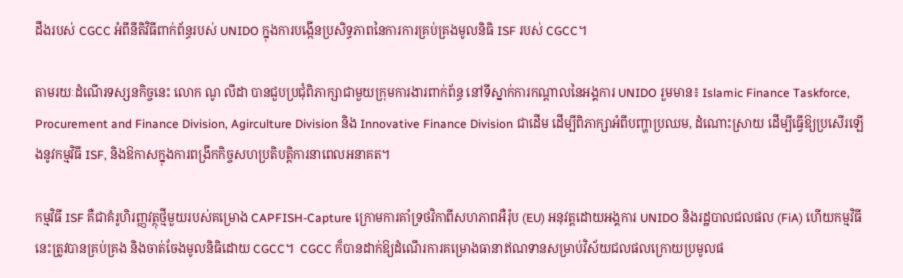ដឹងរបស់ CGCC អំពីនីតិវិធីពាក់ព័ន្ធរបស់ UNIDO ក្នុងការបង្កើនប្រសិទ្ធភាពនៃការការគ្រប់គ្រងមូលនិធិ ISF របស់ CGCC។

តាមរយៈដំណើរទស្សនកិច្ចនេះ លោក ណូ លីដា បានជួបប្រជុំពិភាក្សាជាមួយក្រុមការងារពាក់ព័ន្ធ នៅទីស្នាក់ការកណ្តាលនៃអង្គការ UNIDO រួមមាន៖ Islamic Finance Taskforce, Procurement and Finance Division, Agirculture Division និង Innovative Finance Division ជាដើម ដើម្បីពិភាក្សាអំពីបញ្ហាប្រឈម, ដំណោះស្រាយ ដើម្បីធ្វើឱ្យប្រសើរឡើងនូវកម្មវិធី ISF, និងឱកាសក្នុងការពង្រីកកិច្ចសហប្រតិបត្តិការនាពេលអនាគត។

កម្មវិធី ISF គឺជាគំរូហិរញ្ញវត្ថុថ្មីមួយរបស់គម្រោង CAPFISH-Capture ក្រោមការគាំទ្រថវិកាពីសហភាពអឺរ៉ុប (EU) អនុវត្តដោយអង្គការ UNIDO និងរដ្ឋបាលជលផល (FiA) ហើយកម្មវិធីនេះត្រូវបានគ្រប់គ្រង និងចាត់ចែងមូលនិធិដោយ CGCC។  CGCC ក៏បានដាក់ឱ្យដំណើរការគម្រោងធានាឥណទានសម្រាប់វិស័យជលផលក្រោយប្រមូលផ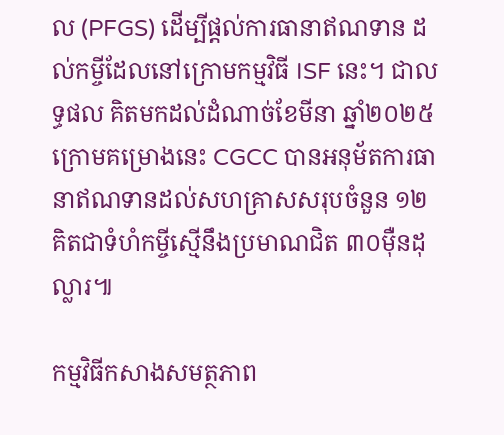ល (PFGS) ដើម្បីផ្តល់ការធានាឥណទាន ដល់កម្ចីដែលនៅក្រោមកម្មវិធី ISF នេះ។ ជាលទ្ធផល គិតមកដល់ដំណាច់ខែមីនា ឆ្នាំ២០២៥ ក្រោមគម្រោងនេះ CGCC បានអនុម័តការធានាឥណទានដល់សហគ្រាសសរុបចំនួន ១២ គិតជាទំហំកម្ចីស្មើនឹងប្រមាណជិត ៣០ម៉ឺនដុល្លារ៕

កម្មវិធីកសាងសមត្ថភាព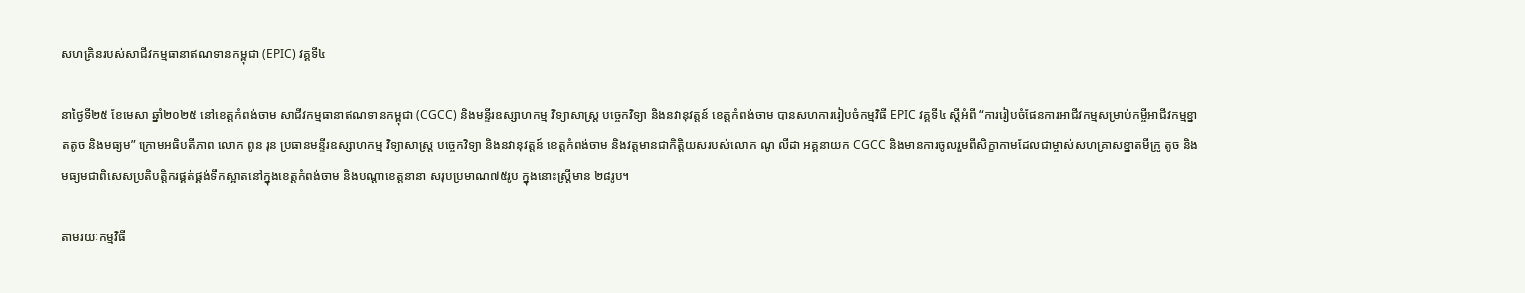សហគ្រិនរបស់សាជីវកម្មធានាឥណទានកម្ពុជា (EPIC) វគ្គទី៤

នាថ្ងៃទី២៥ ខែមេសា ឆ្នាំ២០២៥ នៅខេត្តកំពង់ចាម សាជីវកម្មធានាឥណទានកម្ពុជា (CGCC) និងមន្ទីរឧស្សាហកម្ម វិទ្យាសាស្ត្រ បច្ចេកវិទ្យា និងនវានុវត្តន៍ ខេត្តកំពង់ចាម បានសហការរៀបចំកម្មវិធី EPIC វគ្គទី៤ ស្តីអំពី “ការរៀបចំផែនការអាជីវកម្មសម្រាប់កម្ចីអាជីវកម្មខ្នាតតូច និងមធ្យម” ក្រោមអធិបតីភាព លោក ពូន រុន ប្រធានមន្ទីរឧស្សាហកម្ម វិទ្យាសាស្ត្រ បច្ចេកវិទ្យា និងនវានុវត្តន៍ ខេត្តកំពង់ចាម និងវត្តមានជាកិត្តិយសរបស់លោក ណូ លីដា អគ្គនាយក CGCC និងមានការចូលរួមពីសិក្ខាកាមដែលជាម្ចាស់សហគ្រាសខ្នាតមីក្រូ តូច និងមធ្យមជាពិសេសប្រតិបត្តិករផ្គត់ផ្គង់ទឹកស្អាតនៅក្នុងខេត្តកំពង់ចាម និងបណ្តាខេត្តនានា សរុបប្រមាណ៧៥រូប ក្នុងនោះស្រ្តីមាន ២៨រូប។

តាមរយៈកម្មវិធី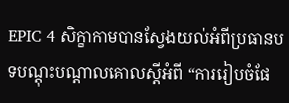EPIC 4 សិក្ខាកាមបានស្វែងយល់អំពីប្រធានបទបណ្តុះបណ្តាលគោលស្តីអំពី “ការរៀបចំផែ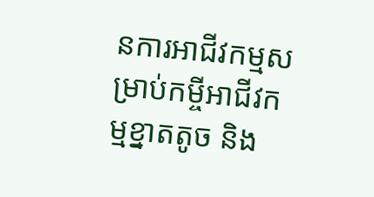នការអាជីវកម្មសម្រាប់កម្ចីអាជីវកម្មខ្នាតតូច និង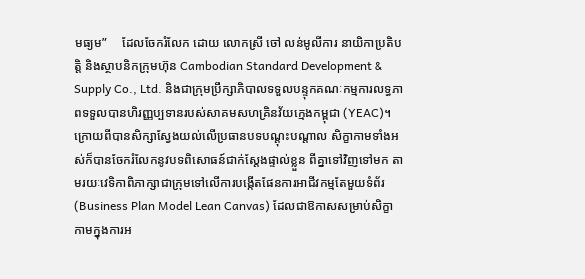មធ្យម”     ដែលចែករំលែក ដោយ លោកស្រី ចៅ លន់មូលីការ នាយិកាប្រតិបត្តិ និងស្ថាបនិកក្រុមហ៊ុន Cambodian Standard Development & Supply Co., Ltd. និងជាក្រុមប្រឹក្សាភិបាលទទួលបន្ទុកគណៈកម្មការលទ្ធភាពទទួលបានហិរញ្ញប្បទានរបស់សាគមសហគ្រិនវ័យក្មេងកម្ពុជា (YEAC)។ ក្រោយពីបានសិក្សាស្វែងយល់លើប្រធានបទបណ្តុះបណ្តាល សិក្ខាកាមទាំងអស់ក៏បានចែករំលែកនូវបទពិសោធន៍ជាក់ស្តែងផ្ទាល់ខ្លួន ពីគ្នាទៅវិញទៅមក តាមរយៈវេទិកាពិភាក្សាជាក្រុមទៅលើការបង្កើតផែនការអាជីវកម្មតែមួយទំព័រ (Business Plan Model Lean Canvas) ដែលជាឱកាសសម្រាប់សិក្ខាកាមក្នុងការអ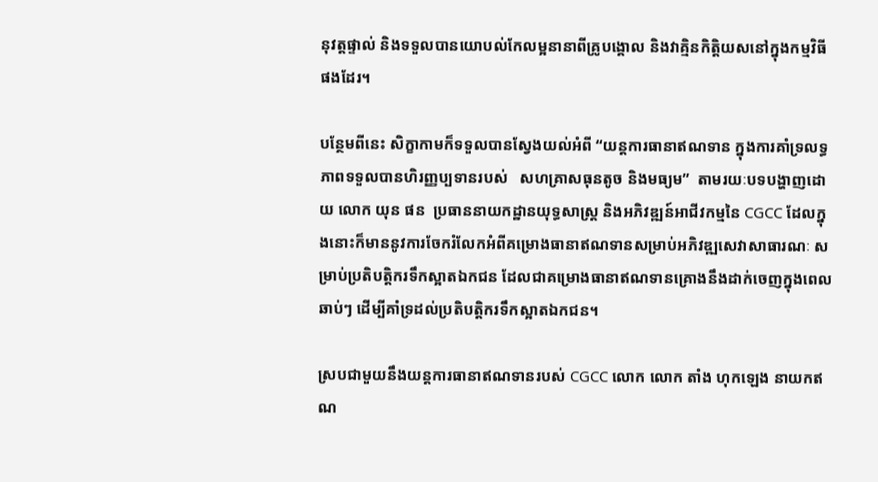នុវត្តផ្ទាល់ និងទទួលបានយោបល់កែលម្អនានាពីគ្រូបង្គោល និងវាគ្មិនកិត្តិយសនៅក្នុងកម្មវិធីផងដែរ។

បន្ថែមពីនេះ សិក្ខាកាមក៏ទទួលបានស្វែងយល់អំពី “យន្តការធានាឥណទាន ក្នុងការគាំទ្រលទ្ធភាពទទួលបានហិរញ្ញប្បទានរបស់   សហគ្រាសធុនតូច និងមធ្យម”  តាមរយៈបទបង្ហាញដោយ លោក យុន ផន  ប្រធាននាយកដ្ឋានយុទ្ធសាស្រ្ត និងអភិវឌ្ឍន៍អាជីវកម្មនៃ CGCC ដែលក្នុងនោះក៏មាននូវការចែករំលែកអំពីគម្រោងធានាឥណទានសម្រាប់អភិវឌ្ឍសេវាសាធារណៈ សម្រាប់ប្រតិបត្តិករទឹកស្អាតឯកជន ដែលជាគម្រោងធានាឥណទានគ្រោងនឹងដាក់ចេញក្នុងពេលឆាប់ៗ ដើម្បីគាំទ្រដល់ប្រតិបត្តិករទឹកស្អាតឯកជន។

ស្របជាមួយនឹងយន្តការធានាឥណទានរបស់ CGCC លោក លោក តាំង ហុកឡេង នាយកឥណ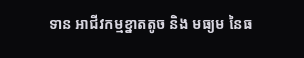ទាន អាជីវកម្មខ្នាតតូច និង មធ្យម នៃធ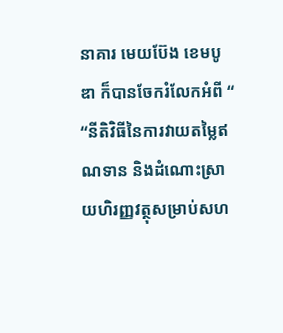នាគារ មេយប៊ែង ខេមបូឌា ក៏បានចែករំលែកអំពី “ “នីតិវិធីនៃការវាយតម្លៃឥណទាន និងដំណោះស្រាយហិរញ្ញវត្ថុសម្រាប់សហ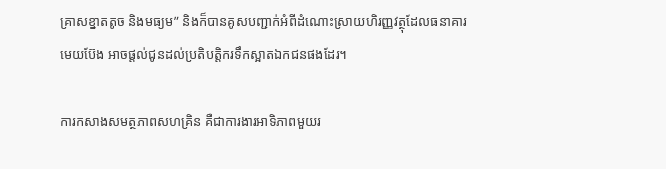គ្រាសខ្នាតតូច និងមធ្យម” និងក៏បានគូសបញ្ជាក់អំពីដំណោះស្រាយហិរញ្ញវត្ថុដែលធនាគារមេយប៊ែង អាចផ្តល់ជូនដល់ប្រតិបត្តិករទឹកស្អាតឯកជនផងដែរ។

ការកសាងសមត្ថភាពសហគ្រិន គឺជាការងារអាទិភាពមួយរ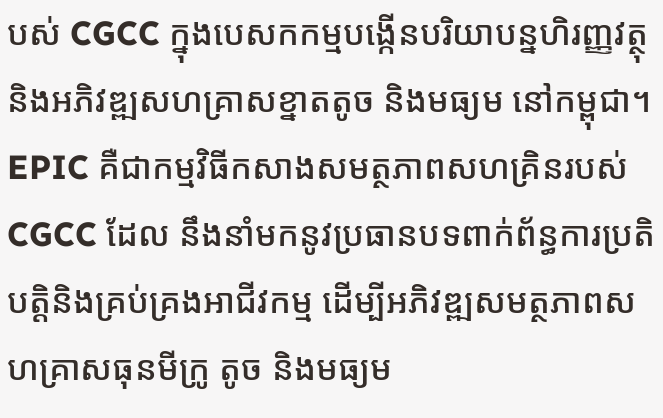បស់ CGCC ក្នុងបេសកកម្មបង្កើនបរិយាបន្នហិរញ្ញវត្ថុ និងអភិវឌ្ឍសហគ្រាសខ្នាតតូច និងមធ្យម នៅកម្ពុជា។ EPIC គឺជាកម្មវិធីកសាងសមត្ថភាពសហគ្រិនរបស់ CGCC ដែល នឹងនាំមកនូវប្រធានបទពាក់ព័ន្ធការប្រតិបត្តិនិងគ្រប់គ្រងអាជីវកម្ម ដើម្បីអភិវឌ្ឍសមត្ថភាពសហគ្រាសធុនមីក្រូ តូច និងមធ្យម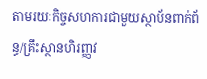តាមរយៈកិច្ចសហការជាមួយស្ថាប័នពាក់ព័ន្ធ/គ្រឹះស្ថានហិរញ្ញវ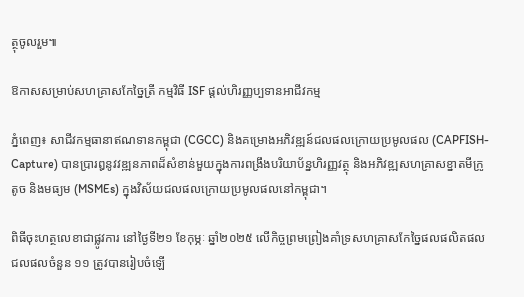ត្ថុចូលរួម៕

ឱកាសសម្រាប់សហគ្រាសកែច្នៃត្រី កម្មវិធី ISF ផ្ដល់ហិរញ្ញប្បទានអាជីវកម្ម

ភ្នំពេញ៖ សាជីវកម្មធានាឥណទានកម្ពុជា (CGCC) និងគម្រោងអភិវឌ្ឍន៍ជលផលក្រោយប្រមូលផល (CAPFISH-Capture) បានប្រារឰនូវវឌ្ឍនភាពដ៏សំខាន់មួយក្នុងការពង្រឹងបរិយាប័ន្នហិរញ្ញវត្ថុ និងអភិវឌ្ឍសហគ្រាសខ្នាតមីក្រូ តូច និងមធ្យម (MSMEs) ក្នុងវិស័យជលផលក្រោយប្រមូលផលនៅកម្ពុជា។

ពិធីចុះហត្ថលេខាជាផ្លូវការ នៅថ្ងៃទី២១ ខែកុម្ភៈ ឆ្នាំ២០២៥ លើកិច្ចព្រមព្រៀងគាំទ្រសហគ្រាសកែច្នៃផលផលិតផលជលផលចំនួន ១១ ត្រូវបានរៀបចំឡើ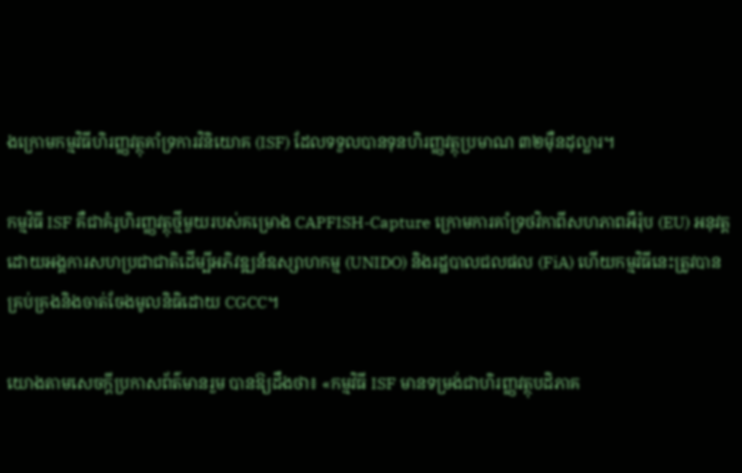ងក្រោមកម្មវិធីហិរញ្ញវត្ថុគាំទ្រការវិនិយោគ (ISF) ដែលទទួលបានទុនហិរញ្ញវត្ថុប្រមាណ ៣២ម៉ឺនដុល្លារ។

កម្មវិធី ISF គឺជាគំរូហិរញ្ញវត្ថុថ្មីមួយរបស់គម្រោង CAPFISH-Capture ក្រោមការគាំទ្រថវិកាពីសហភាពអឺរ៉ុប (EU) អនុវត្តដោយអង្គការសហប្រជាជាតិដើម្បីអភិវឌ្ឍន៍ឧស្សាហកម្ម (UNIDO) និងរដ្ឋបាលជលផល (FiA) ហើយកម្មវិធីនេះត្រូវបានគ្រប់គ្រងនិងចាត់ចែងមូលនិធិដោយ CGCC។

យោងតាមសេចក្ដីប្រកាសព័ត៌មានរួម បានឱ្យដឹងថា៖ «កម្មវិធី ISF មានទម្រង់ជាហិរញ្ញវត្ថុបដិភាគ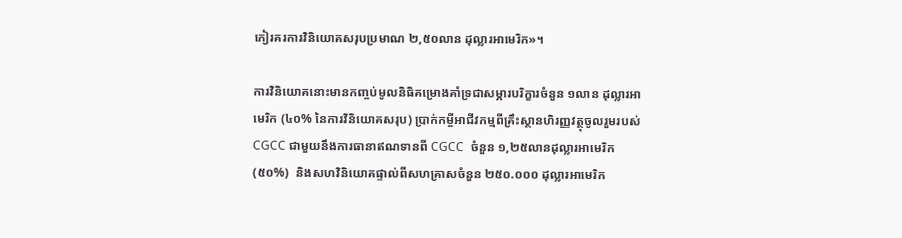កៀរគរការវិនិយោគសរុបប្រមាណ ២,៥០លាន ដុល្លារអាមេរិក»។

ការវិនិយោគនោះមានកញ្ចប់មូលនិធិគម្រោងគាំទ្រជាសម្ភារបរិក្ខារចំនួន ១លាន ដុល្លារអាមេរិក (៤០% នៃការវិនិយោគសរុប) ប្រាក់កម្ចីអាជីវកម្មពីគ្រឹះស្ថានហិរញ្ញវត្ថុចូលរួមរបស់ CGCC ជាមួយនឹងការធានាឥណទានពី CGCC  ចំនួន ១,២៥លានដុល្លារអាមេរិក (៥០%)  និងសហវិនិយោគផ្ទាល់ពីសហគ្រាសចំនួន ២៥០.០០០ ដុល្លារអាមេរិក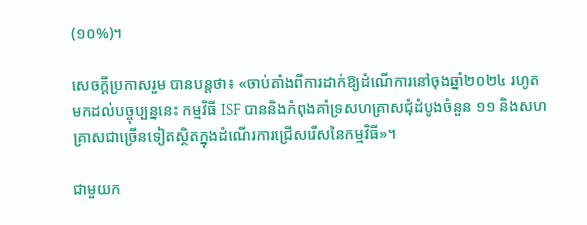(១០%)។

សេចក្ដីប្រកាសរួម បានបន្ដថា៖ «ចាប់តាំងពីការដាក់ឱ្យដំណើការនៅចុងឆ្នាំ២០២៤ រហូតមកដល់បច្ចុប្បន្ននេះ កម្មវិធី ISF បាននិងកំពុងគាំទ្រសហគ្រាសជុំដំបូងចំនួន ១១ និងសហគ្រាសជាច្រើនទៀតស្ថិតក្នុងដំណើរការជ្រើសរើសនៃកម្មវិធី»។

ជាមួយក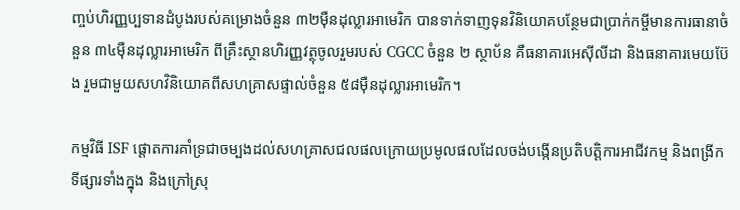ញ្ចប់ហិរញ្ញប្បទានដំបូងរបស់គម្រោងចំនួន ៣២ម៉ឺនដុល្លារអាមេរិក បានទាក់ទាញទុនវិនិយោគបន្ថែមជាប្រាក់កម្ចីមានការធានាចំនួន ៣៤ម៉ឺនដុល្លារអាមេរិក ពីគ្រឹះស្ថានហិរញ្ញវត្ថុចូលរួមរបស់ CGCC ចំនួន ២ ស្ថាប័ន គឺធនាគារអេស៊ីលីដា និងធនាគារមេយប៊ែង រួមជាមួយសហវិនិយោគពីសហគ្រាសផ្ទាល់ចំនួន ៥៨ម៉ឺនដុល្លារអាមេរិក។

កម្មវិធី ISF ផ្តោតការគាំទ្រជាចម្បងដល់សហគ្រាសជលផលក្រោយប្រមូលផលដែលចង់បង្កើនប្រតិបត្តិការអាជីវកម្ម និងពង្រីក     ទីផ្សារទាំងក្នុង និងក្រៅស្រុ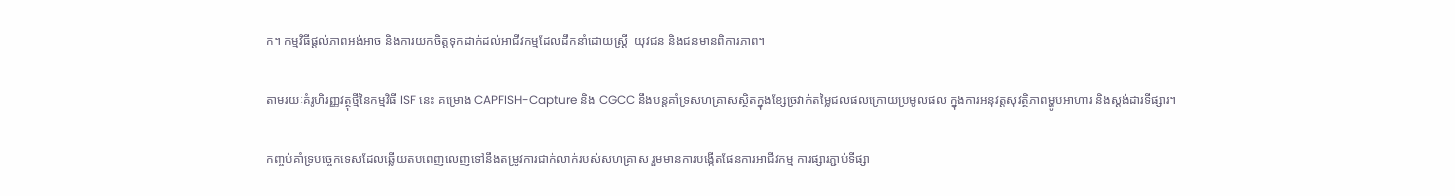ក។ កម្មវិធីផ្តល់ភាពអង់អាច និងការយកចិត្តទុកដាក់ដល់អាជីវកម្មដែលដឹកនាំដោយស្ត្រី  យុវជន និងជនមានពិការភាព។

តាមរយៈគំរូហិរញ្ញវត្ថុថ្មីនៃកម្មវិធី ISF នេះ គម្រោង CAPFISH-Capture និង CGCC នឹងបន្ដគាំទ្រសហគ្រាសស្ថិតក្នុងខ្សែច្រវាក់តម្លៃជលផលក្រោយប្រមូលផល ក្នុងការអនុវត្តសុវត្ថិភាពម្ហូបអាហារ និងស្តង់ដារទីផ្សារ។

កញ្ចប់គាំទ្របច្ចេកទេសដែលឆ្លើយតបពេញលេញទៅនឹងតម្រូវការជាក់លាក់របស់សហគ្រាស រួមមានការបង្កើតផែនការអាជីវកម្ម ការផ្សារភ្ជាប់ទីផ្សា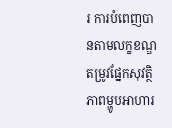រ ការបំពេញបានតាមលក្ខខណ្ឌតម្រូវផ្នែកសុវត្ថិភាពម្ហូបអាហារ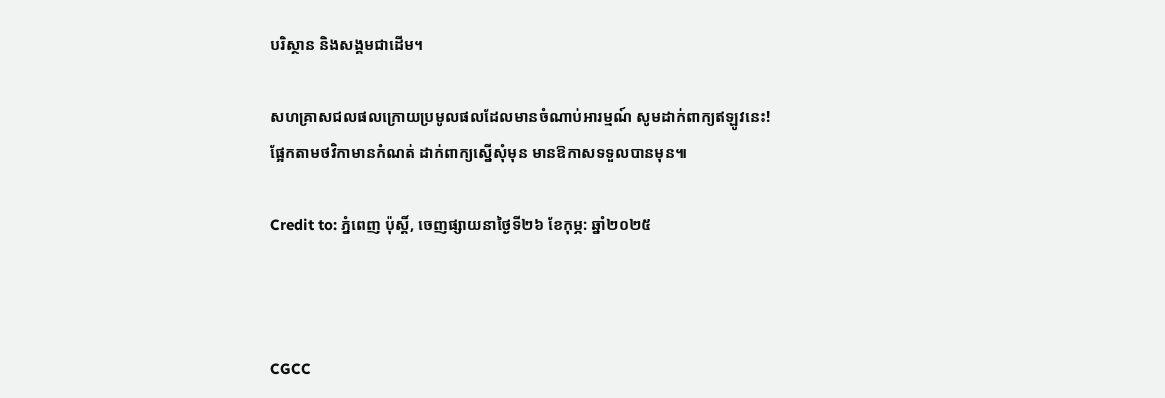បរិស្ថាន និងសង្គមជាដើម។

សហគ្រាសជលផលក្រោយប្រមូលផលដែលមានចំណាប់អារម្មណ៍ សូមដាក់ពាក្យឥឡូវនេះ! ផ្អែកតាមថវិកាមានកំណត់ ដាក់ពាក្យស្នើសុំមុន មានឱកាសទទួលបានមុន៕

Credit to: ភ្នំពេញ ប៉ុស្តិ៍, ចេញផ្សាយនាថ្ងៃទី២៦ ខែកុម្ភ: ឆ្នាំ២០២៥



CGCC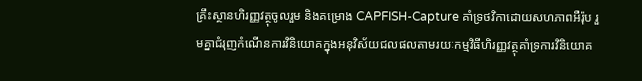គ្រឹះស្ថានហិរញ្ញវត្ថុចូលរួម និងគម្រោង CAPFISH-Capture គាំទ្រថវិកាដោយសហភាពអឺរ៉ុប រួមគ្នាជំរុញកំណើនការវិនិយោគក្នុងអនុវិស័យជលផលតាមរយៈកម្មវិធីហិរញ្ញវត្ថុគាំទ្រការវិនិយោគ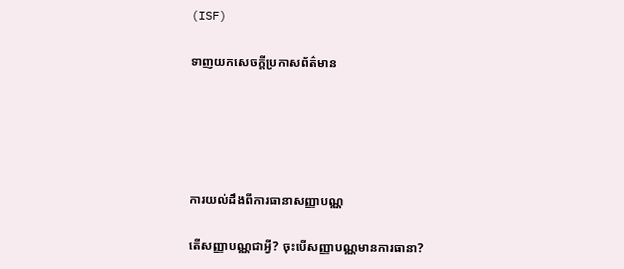(ISF)

ទាញយកសេចក្តីប្រកាសព័ត៌មាន





ការយល់ដឹងពីការធានាសញ្ញាបណ្ណ

តើសញ្ញាបណ្ណជាអ្វី? ចុះបើសញ្ញាបណ្ណមានការធានា?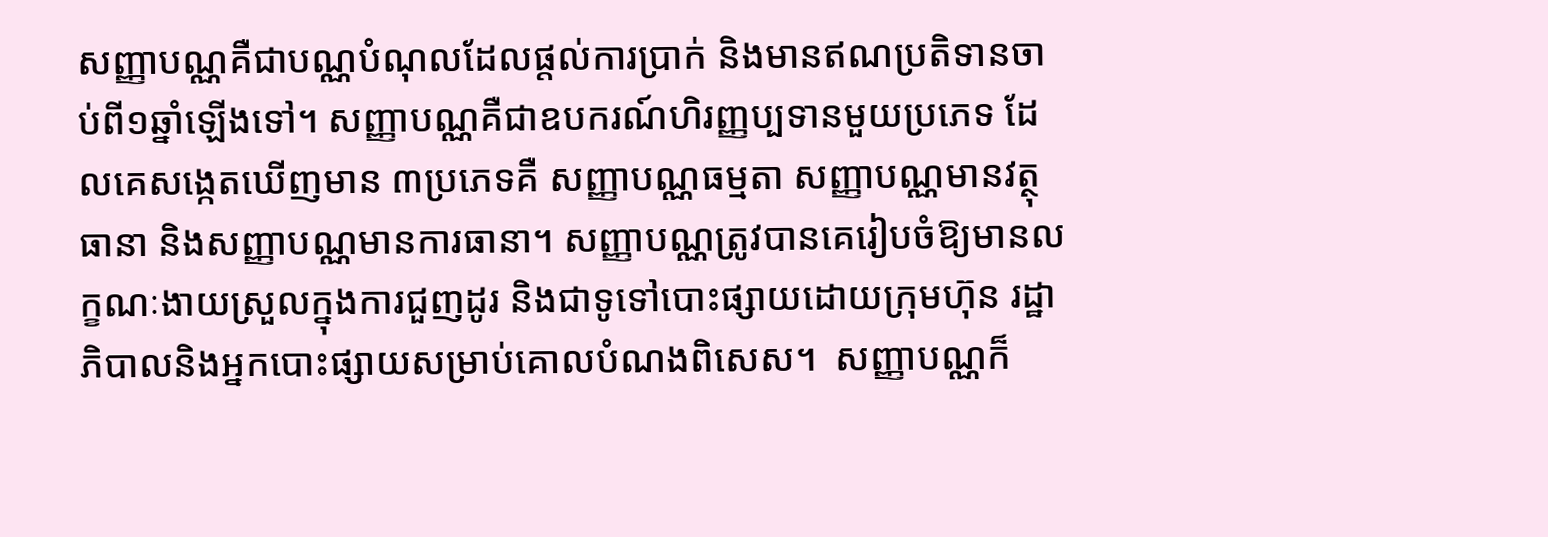សញ្ញាបណ្ណគឺជាបណ្ណបំណុលដែលផ្តល់ការប្រាក់ និងមានឥណប្រតិទានចាប់ពី១ឆ្នាំឡើងទៅ។ សញ្ញាបណ្ណគឺជាឧបករណ៍ហិរញ្ញប្បទានមួយប្រភេទ ដែលគេសង្កេតឃើញមាន ៣ប្រភេទគឺ សញ្ញាបណ្ណធម្មតា សញ្ញាបណ្ណមានវត្ថុធានា និងសញ្ញាបណ្ណមានការធានា។ សញ្ញាបណ្ណត្រូវបានគេរៀបចំឱ្យមានលក្ខណៈងាយស្រួលក្នុងការជួញដូរ និងជាទូទៅបោះផ្សាយដោយក្រុមហ៊ុន រដ្ឋាភិបាលនិងអ្នកបោះផ្សាយសម្រាប់គោលបំណងពិសេស។  សញ្ញាបណ្ណក៏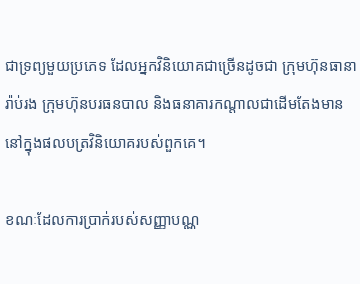ជាទ្រព្យមួយប្រភេទ ដែលអ្នកវិនិយោគជាច្រើនដូចជា ក្រុមហ៊ុនធានារ៉ាប់រង ក្រុមហ៊ុនបរធនបាល និងធនាគារកណ្តាលជាដើមតែងមាននៅក្នុងផលបត្រវិនិយោគរបស់ពួកគេ។

ខណៈដែលការប្រាក់របស់សញ្ញាបណ្ណ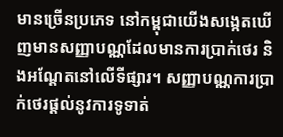មានច្រើនប្រភេទ នៅកម្ពុជាយើងសង្កេតឃើញមានសញ្ញាបណ្ណដែលមានការប្រាក់ថេរ និងអណ្តែតនៅលើទីផ្សារ។ សញ្ញាបណ្ណការប្រាក់ថេរផ្តល់នូវការទូទាត់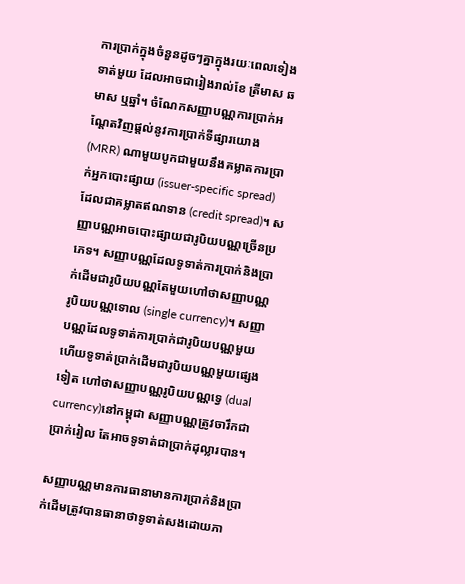ការប្រាក់ក្នុងចំនួនដូចៗគ្នាក្នុងរយៈពេលទៀងទាត់មួយ ដែលអាចជារៀងរាល់ខែ ត្រីមាស ឆមាស ឬឆ្នាំ។ ចំណែកសញ្ញាបណ្ណការប្រាក់អណ្តែតវិញផ្តល់នូវការប្រាក់ទីផ្សារយោង (MRR) ណាមួយបូកជាមួយនឹងគម្លាតការប្រាក់អ្នកបោះផ្សាយ (issuer-specific spread) ដែលជាគម្លាតឥណទាន (credit spread)។ សញ្ញាបណ្ណអាចបោះផ្សាយជារូបិយបណ្ណច្រើនប្រភេទ។ សញ្ញាបណ្ណដែលទូទាត់ការប្រាក់និងប្រាក់ដើមជារូបិយបណ្ណតែមួយហៅថាសញ្ញាបណ្ណរូបិយបណ្ណទោល (single currency)។ សញ្ញាបណ្ណដែលទូទាត់ការប្រាក់ជារូបិយបណ្ណមួយ ហើយទូទាត់ប្រាក់ដើមជារូបិយបណ្ណមួយផ្សេងទៀត ហៅថាសញ្ញាបណ្ណរូបិយបណ្ណទ្វេ (dual currency)នៅកម្ពុជា សញ្ញាបណ្ណត្រូវចារឹកជាប្រាក់រៀល តែអាចទូទាត់ជាប្រាក់ដុល្លារបាន។

សញ្ញាបណ្ណមានការធានាមានការប្រាក់និងប្រាក់ដើមត្រូវបានធានាថាទូទាត់សងដោយភា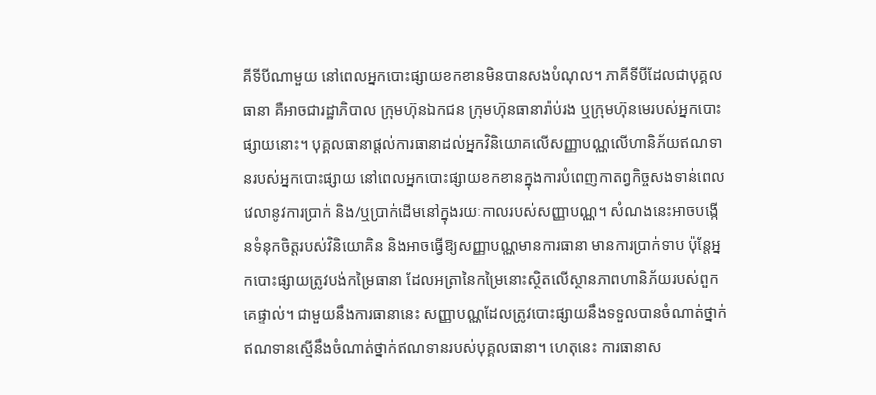គីទីបីណាមួយ នៅពេលអ្នកបោះផ្សាយខកខានមិនបានសងបំណុល។ ភាគីទីបីដែលជាបុគ្គលធានា គឺអាចជារដ្ឋាភិបាល ក្រុមហ៊ុនឯកជន ក្រុមហ៊ុនធានារ៉ាប់រង ឬក្រុមហ៊ុនមេរបស់អ្នកបោះផ្សាយនោះ។ បុគ្គលធានាផ្តល់ការធានាដល់អ្នកវិនិយោគលើសញ្ញាបណ្ណលើហានិភ័យឥណទានរបស់អ្នកបោះផ្សាយ នៅពេលអ្នកបោះផ្សាយខកខានក្នុងការបំពេញកាតព្វកិច្ចសងទាន់ពេលវេលានូវការប្រាក់ និង/ឬប្រាក់ដើមនៅក្នុងរយៈកាលរបស់សញ្ញាបណ្ណ។ សំណងនេះអាចបង្កើនទំនុកចិត្តរបស់វិនិយោគិន និងអាចធ្វើឱ្យសញ្ញាបណ្ណមានការធានា មានការប្រាក់ទាប ប៉ុន្តែអ្នកបោះផ្សាយត្រូវបង់កម្រៃធានា ដែលអត្រានៃកម្រៃនោះស្ថិតលើស្ថានភាពហានិភ័យរបស់ពួកគេផ្ទាល់។ ជាមួយនឹងការធានានេះ សញ្ញាបណ្ណដែលត្រូវបោះផ្សាយនឹងទទួលបានចំណាត់ថ្នាក់ឥណទានស្មើនឹងចំណាត់ថ្នាក់ឥណទានរបស់បុគ្គលធានា។ ហេតុនេះ ការធានាស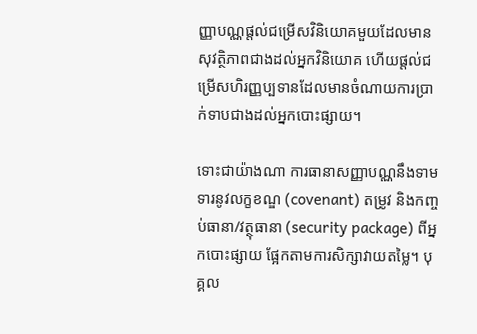ញ្ញាបណ្ណផ្តល់ជម្រើសវិនិយោគមួយដែលមានសុវត្ថិភាពជាងដល់អ្នកវិនិយោគ ហើយផ្តល់ជម្រើសហិរញ្ញប្បទានដែលមានចំណាយការប្រាក់ទាបជាងដល់អ្នកបោះផ្សាយ។

ទោះជាយ៉ាងណា ការធានាសញ្ញាបណ្ណនឹងទាមទារនូវលក្ខខណ្ឌ (covenant) តម្រូវ និងកញ្ចប់ធានា/វត្ថុធានា (security package) ពីអ្នកបោះផ្សាយ ផ្អែកតាមការសិក្សាវាយតម្លៃ។ បុគ្គល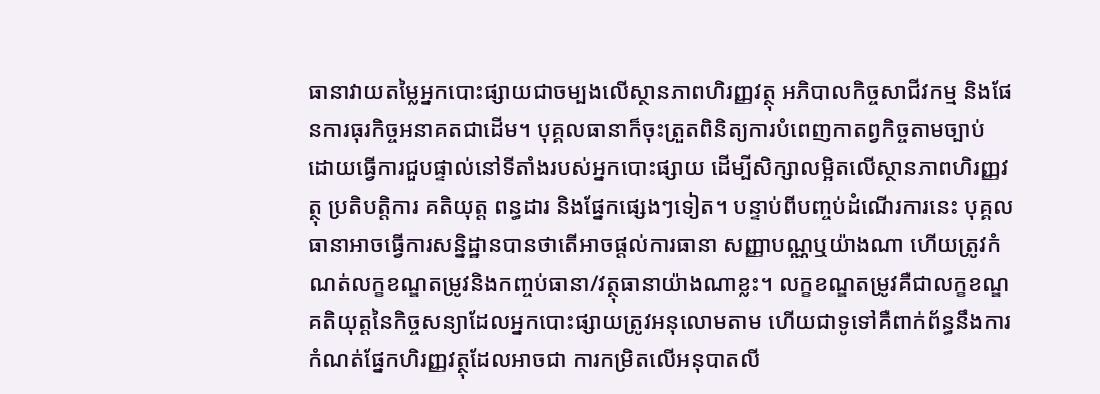ធានាវាយតម្លៃអ្នកបោះផ្សាយជាចម្បងលើស្ថានភាពហិរញ្ញវត្ថុ អភិបាលកិច្ចសាជីវកម្ម និងផែនការធុរកិច្ចអនាគតជាដើម។ បុគ្គលធានាក៏ចុះត្រួតពិនិត្យការបំពេញកាតព្វកិច្ចតាមច្បាប់ ដោយធ្វើការជួបផ្ទាល់នៅទីតាំងរបស់អ្នកបោះផ្សាយ ដើម្បីសិក្សាលម្អិតលើស្ថានភាពហិរញ្ញវត្ថុ ប្រតិបត្តិការ គតិយុត្ត ពន្ធដារ និងផ្នែកផ្សេងៗទៀត។ បន្ទាប់ពីបញ្ចប់ដំណើរការនេះ បុគ្គលធានាអាចធ្វើការសន្និដ្ឋានបានថាតើអាចផ្តល់ការធានា សញ្ញាបណ្ណឬយ៉ាងណា ហើយត្រូវកំណត់លក្ខខណ្ឌតម្រូវនិងកញ្ចប់ធានា/វត្ថុធានាយ៉ាងណាខ្លះ។ លក្ខខណ្ឌតម្រូវគឺជាលក្ខខណ្ឌគតិយុត្តនៃកិច្ចសន្យាដែលអ្នកបោះផ្សាយត្រូវអនុលោមតាម ហើយជាទូទៅគឺពាក់ព័ន្ធនឹងការកំណត់ផ្នែកហិរញ្ញវត្ថុដែលអាចជា ការកម្រិតលើអនុបាតលី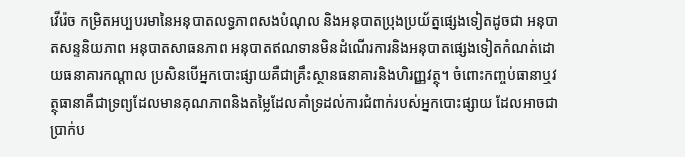វើរ៉េច កម្រិតអប្បបរមានៃអនុបាតលទ្ធភាពសងបំណុល និងអនុបាតប្រុងប្រយ័ត្នផ្សេងទៀតដូចជា អនុបាតសន្ទនិយភាព អនុបាតសាធនភាព អនុបាតឥណទានមិនដំណើរការនិងអនុបាតផ្សេងទៀតកំណត់ដោយធនាគារកណ្តាល ប្រសិនបើអ្នកបោះផ្សាយគឺជាគ្រឹះស្ថានធនាគារនិងហិរញ្ញវត្ថុ។ ចំពោះកញ្ចប់ធានាឬវត្ថុធានាគឺជាទ្រព្យដែលមានគុណភាពនិងតម្លៃដែលគាំទ្រដល់ការជំពាក់របស់អ្នកបោះផ្សាយ ដែលអាចជាប្រាក់ប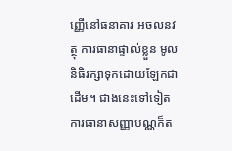ញ្ញើនៅធនាគារ អចលនវត្ថុ ការធានាផ្ទាល់ខ្លួន មូលនិធិរក្សាទុកដោយឡែកជាដើម។ ជាងនេះទៅទៀត ការធានាសញ្ញាបណ្ណក៏ត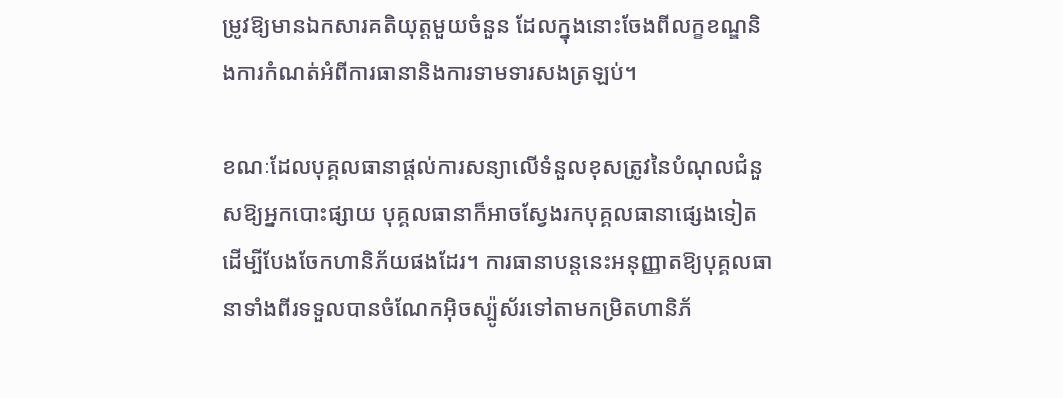ម្រូវឱ្យមានឯកសារគតិយុត្តមួយចំនួន ដែលក្នុងនោះចែងពីលក្ខខណ្ឌនិងការកំណត់អំពីការធានានិងការទាមទារសងត្រឡប់។

ខណៈដែលបុគ្គលធានាផ្តល់ការសន្យាលើទំនួលខុសត្រូវនៃបំណុលជំនួសឱ្យអ្នកបោះផ្សាយ បុគ្គលធានាក៏អាចស្វែងរកបុគ្គលធានាផ្សេងទៀតដើម្បីបែងចែកហានិភ័យផងដែរ។ ការធានាបន្តនេះអនុញ្ញាតឱ្យបុគ្គលធានាទាំងពីរទទួលបានចំណែកអ៊ិចស្ប៉ូស័រទៅតាមកម្រិតហានិភ័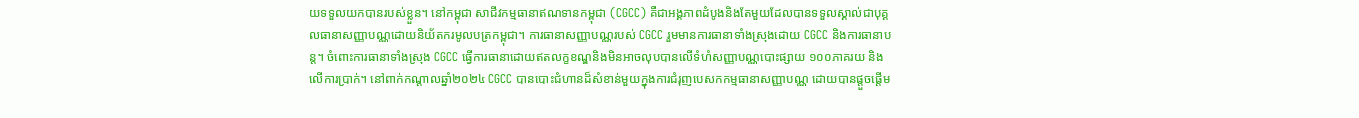យទទួលយកបានរបស់ខ្លួន។ នៅកម្ពុជា សាជីវកម្មធានាឥណទានកម្ពុជា (CGCC) គឺជាអង្គភាពដំបូងនិងតែមួយដែលបានទទួលស្គាល់ជាបុគ្គលធានាសញ្ញាបណ្ណដោយនិយ័តករមូលបត្រកម្ពុជា។ ការធានាសញ្ញាបណ្ណរបស់ CGCC រួមមានការធានាទាំងស្រុងដោយ CGCC និងការធានាបន្ត។ ចំពោះការធានាទាំងស្រុង CGCC ធ្វើការធានាដោយឥតលក្ខខណ្ឌនិងមិនអាចលុបបានលើទំហំសញ្ញាបណ្ណបោះផ្សាយ ១០០ភាគរយ និងលើការប្រាក់។ នៅពាក់កណ្តាលឆ្នាំ២០២៤ CGCC បានបោះជំហានដ៏សំខាន់មួយក្នុងការជំរុញបេសកកម្មធានាសញ្ញាបណ្ណ ដោយបានផ្តួចផ្តើម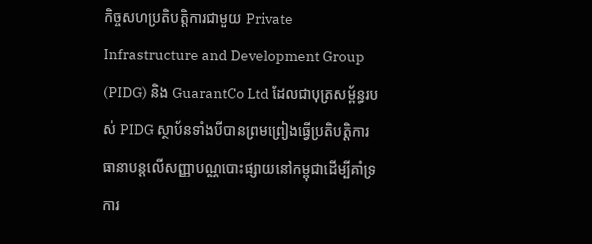កិច្ចសហប្រតិបត្តិការជាមួយ Private Infrastructure and Development Group (PIDG) និង GuarantCo Ltd ដែលជាបុត្រសម្ព័ន្ធរបស់ PIDG ស្ថាប័នទាំងបីបានព្រមព្រៀងធ្វើប្រតិបត្តិការធានាបន្តលើសញ្ញាបណ្ណបោះផ្សាយនៅកម្ពុជាដើម្បីគាំទ្រការ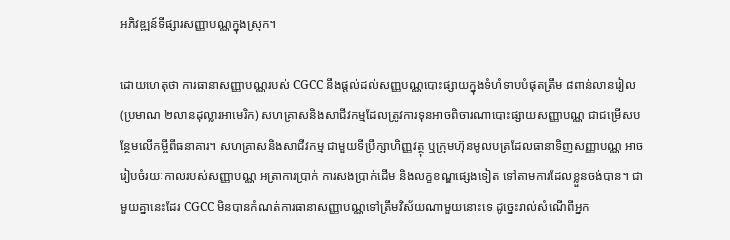អភិវឌ្ឍន៍ទីផ្សារសញ្ញាបណ្ណក្នុងស្រុក។

ដោយហេតុថា ការធានាសញ្ញាបណ្ណរបស់ CGCC នឹងផ្តល់ដល់សញ្ញបណ្ណបោះផ្សាយក្នុងទំហំទាបបំផុតត្រឹម ៨ពាន់លានរៀល (ប្រមាណ ២លានដុល្លារអាមេរិក) សហគ្រាសនិងសាជីវកម្មដែលត្រូវការទុនអាចពិចារណាបោះផ្សាយសញ្ញាបណ្ណ ជាជម្រើសបន្ថែមលើកម្ចីពីធនាគារ។ សហគ្រាសនិងសាជីវកម្ម ជាមួយទីប្រឹក្សាហិញ្ញវត្ថុ ឬក្រុមហ៊ុនមូលបត្រដែលធានាទិញសញ្ញាបណ្ណ អាចរៀបចំរយៈកាលរបស់សញ្ញាបណ្ណ អត្រាការប្រាក់ ការសងប្រាក់ដើម និងលក្ខខណ្ឌផ្សេងទៀត ទៅតាមការដែលខ្លួនចង់បាន។ ជាមួយគ្នានេះដែរ CGCC មិនបានកំណត់ការធានាសញ្ញាបណ្ណទៅត្រឹមវិស័យណាមួយនោះទេ ដូច្នេះរាល់សំណើពីអ្នក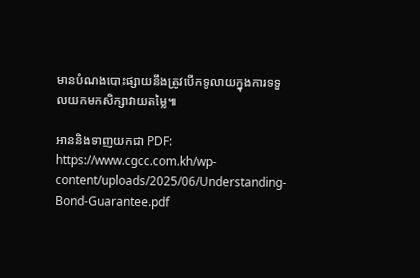មានបំណងបោះផ្សាយនឹងត្រូវបើកទូលាយក្នុងការទទួលយកមកសិក្សាវាយតម្លៃ៕

អាននិងទាញយកជា PDF: https://www.cgcc.com.kh/wp-content/uploads/2025/06/Understanding-Bond-Guarantee.pdf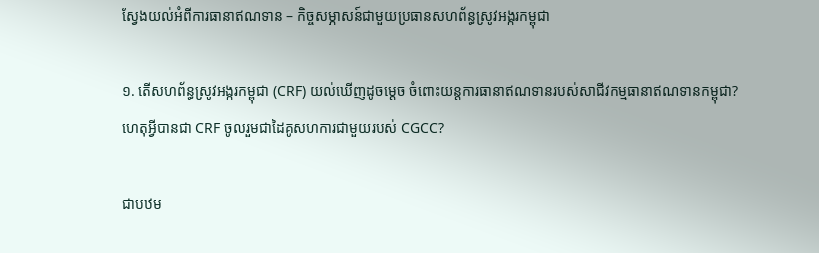ស្វែងយល់អំពីការធានាឥណទាន – កិច្ចសម្ភាសន៍ជាមួយប្រធានសហព័ន្ធស្រូវអង្ករកម្ពុជា

១. តើសហព័ន្ធស្រូវអង្ករកម្ពុជា (CRF) យល់ឃើញដូចម្តេច ចំពោះយន្តការធានាឥណទានរបស់សាជីវកម្មធានាឥណទានកម្ពុជា? ហេតុអ្វីបានជា CRF ចូលរួមជាដៃគូសហការជាមួយរបស់ CGCC?

ជាបឋម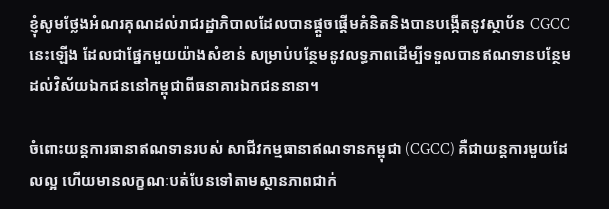ខ្ញុំសូមថ្លែងអំណរគុណដល់រាជរដ្ឋាភិបាលដែលបានផ្តួចផ្តើមគំនិតនិងបានបង្កើតនូវស្ថាប័ន CGCC នេះឡើង ដែលជាផ្នែកមួយយ៉ាងសំខាន់ សម្រាប់បន្ថែមនូវលទ្ធភាពដើម្បីទទួលបានឥណទានបន្ថែមដល់វិស័យឯកជននៅកម្ពុជាពីធនាគារឯកជននានា។

ចំពោះយន្តការធានាឥណទានរបស់ សាជីវកម្មធានាឥណទានកម្ពុជា (CGCC) គឺជាយន្តការមួយដែលល្អ ហើយមានលក្ខណៈបត់បែនទៅតាមស្ថានភាពជាក់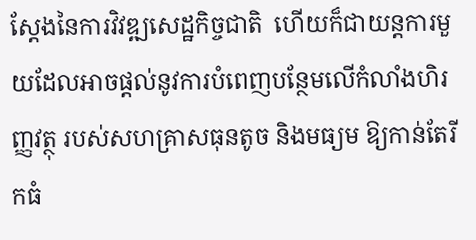ស្តែងនៃការវិវឌ្ឍសេដ្ឋកិច្ចជាតិ  ហើយក៏ជាយន្តការមួយដែលអាចផ្តល់នូវការបំពេញបន្ថែមលើកំលាំងហិរញ្ញវត្ថុ របស់សហគ្រាសធុនតូច និងមធ្យម ឱ្យកាន់តែរីកធំ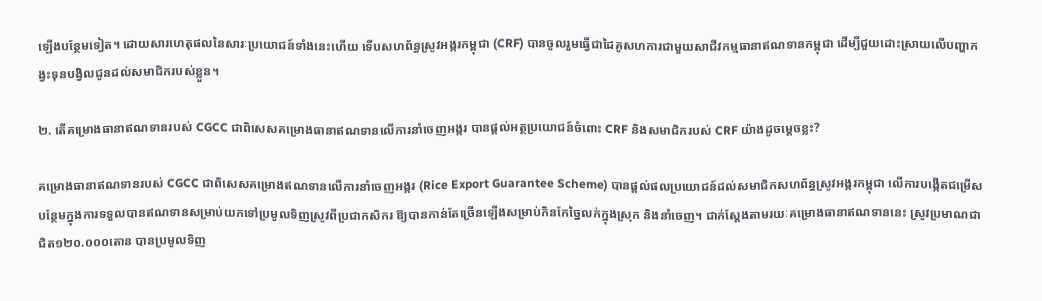ឡើងបន្ថែមទៀត។ ដោយសារហេតុផលនៃសារៈប្រយោជន៍ទាំងនេះហើយ ទើបសហព័ន្ធស្រូវអង្ករកម្ពុជា (CRF) បានចូលរួមធ្វើជាដៃគូសហការជាមួយសាជីវកម្មធានាឥណទានកម្ពុជា ដើម្បីជួយដោះស្រាយលើបញ្ហាកង្វះទុនបង្វិលជូនដល់សមាជិករបស់ខ្លួន។

២. តើគម្រោងធានាឥណទានរបស់ CGCC ជាពិសេសគម្រោងធានាឥណទានលើការនាំចេញអង្ករ បានផ្តល់អត្ថប្រយោជន៍ចំពោះ CRF និងសមាជិករបស់ CRF យ៉ាងដូចម្តេចខ្លះ?

គម្រោងធានាឥណទានរបស់ CGCC ជាពិសេសគម្រោងឥណទានលើការនាំចេញអង្ករ (Rice Export Guarantee Scheme) បានផ្តល់ផលប្រយោជន៍ដល់សមាជិកសហព័ន្ធស្រូវអង្ករកម្ពុជា លើការបង្កើតជម្រើសបន្ថែមក្នុងការទទួលបានឥណទានសម្រាប់យកទៅប្រមូលទិញស្រូវពីប្រជាកសិករ ឱ្យបានកាន់តែច្រើនឡើងសម្រាប់កិនកែច្នៃលក់ក្នុងស្រុក និងនាំចេញ។ ជាក់ស្តែងតាមរយៈគម្រោងធានាឥណទាននេះ ស្រូវប្រមាណជាជិត១២០.០០០តោន បានប្រមូលទិញ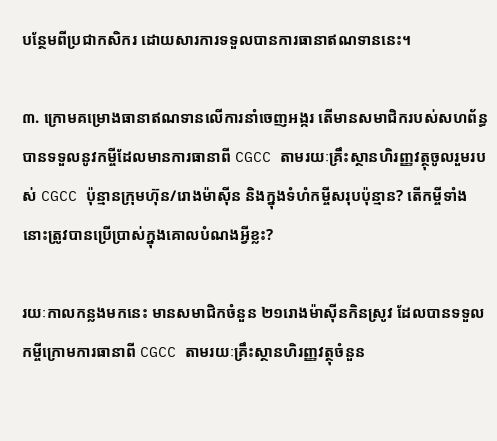បន្ថែមពីប្រជាកសិករ ដោយសារការទទួលបានការធានាឥណទាននេះ។

៣. ក្រោមគម្រោងធានាឥណទានលើការនាំចេញអង្ករ តើមានសមាជិករបស់សហព័ន្ធ បានទទួលនូវកម្ចីដែលមានការធានាពី CGCC តាមរយៈគ្រឹះស្ថានហិរញ្ញវត្ថុចូលរួមរបស់ CGCC ប៉ុន្មានក្រុមហ៊ុន/រោងម៉ាស៊ីន និងក្នុងទំហំកម្ចីសរុបប៉ុន្មាន? តើកម្ចីទាំងនោះត្រូវបានប្រើប្រាស់ក្នុងគោលបំណងអ្វីខ្លះ?

រយៈកាលកន្លងមកនេះ មានសមាជិកចំនួន ២១រោងម៉ាស៊ីនកិនស្រូវ ដែលបានទទួលកម្ចីក្រោមការធានាពី CGCC តាមរយៈគ្រឹះស្ថានហិរញ្ញវត្ថុចំនួន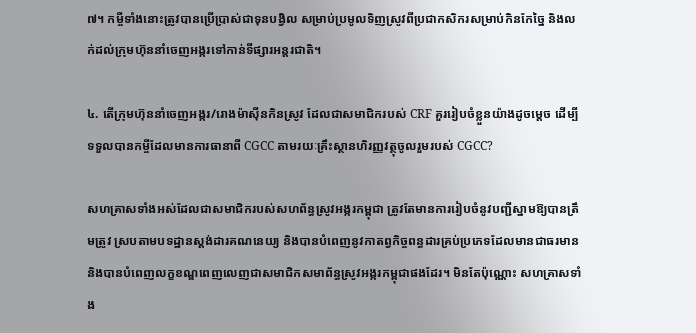៧។ កម្ចីទាំងនោះត្រូវបានប្រើប្រាស់ជាទុនបង្វិល សម្រាប់ប្រមូលទិញស្រូវពីប្រជាកសិករសម្រាប់កិនកែច្នៃ និងលក់ដល់ក្រុមហ៊ុននាំចេញអង្ករទៅកាន់ទីផ្សារអន្តរជាតិ។

៤. តើក្រុមហ៊ុននាំចេញអង្ករ/រោងម៉ាស៊ីនកិនស្រូវ ដែលជាសមាជិករបស់ CRF គួររៀបចំខ្លួនយ៉ាងដូចម្តេច ដើម្បីទទួលបានកម្ចីដែលមានការធានាពី CGCC តាមរយៈគ្រឹះស្ថានហិរញ្ញវត្ថុចូលរួមរបស់ CGCC?

សហគ្រាសទាំងអស់ដែលជាសមាជិករបស់សហព័ន្ធស្រូវអង្ករកម្ពុជា ត្រូវតែមានការរៀបចំនូវបញ្ជីស្នាមឱ្យបានត្រឹមត្រូវ ស្របតាមបទដ្ឋានស្តង់ដារគណនេយ្យ និងបានបំពេញនូវកាតព្វកិច្ចពន្ធដារគ្រប់ប្រភេទដែលមានជាធរមាន និងបានបំពេញលក្ខខណ្ឌពេញលេញជាសមាជិកសមាព័ន្ធស្រូវអង្ករកម្ពុជាផងដែរ។ មិនតែប៉ុណ្ណោះ សហគ្រាសទាំង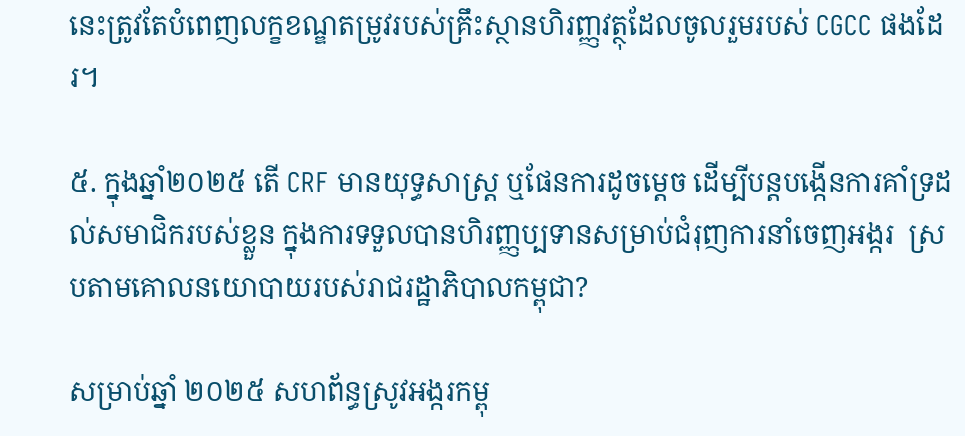នេះត្រូវតែបំពេញលក្ខខណ្ឌតម្រូវរបស់គ្រឹះស្ថានហិរញ្ញវត្ថុដែលចូលរួមរបស់ CGCC ផងដែរ។

៥. ក្នុងឆ្នាំ២០២៥ តើ CRF មានយុទ្ធសាស្រ្ត ឬផែនការដូចម្តេច ដើម្បីបន្តបង្កើនការគាំទ្រដល់សមាជិករបស់ខ្លួន ក្នុងការទទួលបានហិរញ្ញប្បទានសម្រាប់ជំរុញការនាំចេញអង្ករ  ស្របតាមគោលនយោបាយរបស់រាជរដ្ឋាភិបាលកម្ពុជា?

សម្រាប់ឆ្នាំ ២០២៥ សហព័ន្ធស្រូវអង្ករកម្ពុ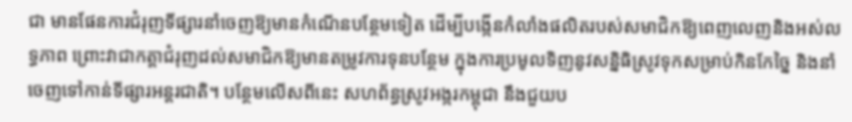ជា មានផែនការជំរុញទីផ្សារនាំចេញឱ្យមានកំណើនបន្ថែមទៀត ដើម្បីបង្កើនកំលាំងផលិតរបស់សមាជិកឱ្យពេញលេញនិងអស់លទ្ធភាព ព្រោះវាជាកត្តាជំរុញដល់សមាជិកឱ្យមានតម្រូវការទុនបន្ថែម ក្នុងការប្រមូលទិញនូវសន្និធិស្រូវទុកសម្រាប់កិនកែច្នៃ និងនាំចេញទៅកាន់ទីផ្សារអន្តរជាតិ។ បន្ថែមលើសពីនេះ សហព័ន្ធស្រូវអង្ករកម្ពុជា នឹងជួយប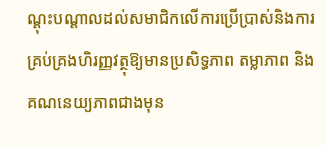ណ្តុះបណ្តាលដល់សមាជិកលើការប្រើប្រាស់និងការគ្រប់គ្រងហិរញ្ញវត្ថុឱ្យមានប្រសិទ្ធភាព តម្លាភាព និងគណនេយ្យភាពជាងមុន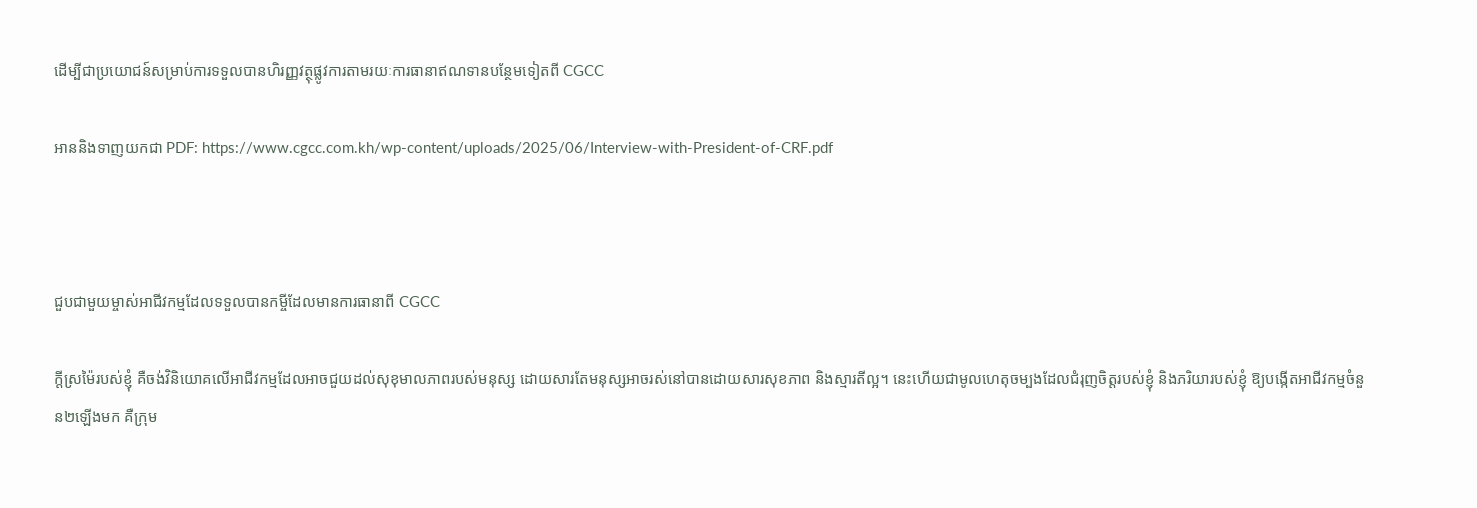ដើម្បីជាប្រយោជន៍សម្រាប់ការទទួលបានហិរញ្ញវត្ថុផ្លូវការតាមរយៈការធានាឥណទានបន្ថែមទៀតពី CGCC

អាននិងទាញយកជា PDF: https://www.cgcc.com.kh/wp-content/uploads/2025/06/Interview-with-President-of-CRF.pdf



ជួបជាមួយម្ចាស់អាជីវកម្មដែលទទួលបានកម្ចីដែលមានការធានាពី CGCC

ក្តីស្រម៉ៃរបស់ខ្ញុំ គឺចង់វិនិយោគលើអាជីវកម្មដែលអាចជួយដល់សុខុមាលភាពរបស់មនុស្ស ដោយសារតែមនុស្សអាចរស់នៅបានដោយសារសុខភាព និងស្មារតីល្អ។ នេះហើយជាមូលហេតុចម្បងដែលជំរុញចិត្តរបស់ខ្ញុំ និងភរិយារបស់ខ្ញុំ ឱ្យបង្កើតអាជីវកម្មចំនួន២ឡើងមក គឺក្រុម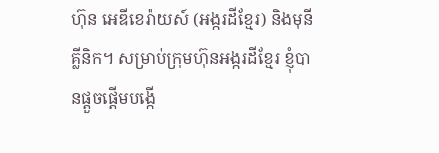ហ៊ុន អេឌីខេរ៉ាយស៍ (អង្ករដីខ្មែរ) និងមុនីគ្លីនិក។ សម្រាប់ក្រុមហ៊ុនអង្ករដីខ្មែរ ខ្ញុំបានផ្តួចផ្តើមបង្កើ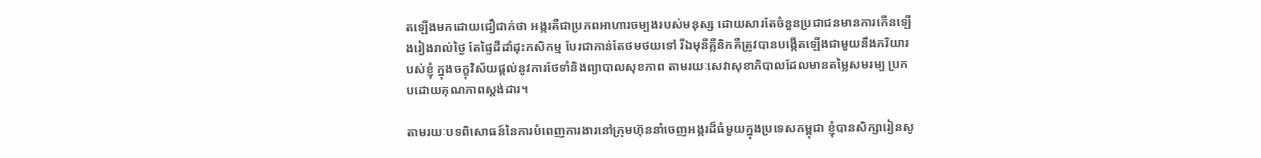តឡើងមកដោយជឿជាក់ថា អង្ករគឺជាប្រភពអាហារចម្បងរបស់មនុស្ស ដោយសារតែចំនួនប្រជាជនមានការកើនឡើងរៀងរាល់ថ្ងៃ តែផ្ទៃដីដាំដុះកសិកម្ម បែរជាកាន់តែថមថយទៅ រីឯមុនីគ្លីនិកគឺត្រូវបានបង្កើតឡើងជាមួយនឹងភរិយារបស់ខ្ញុំ ក្នុងចក្ខុវិស័យផ្តល់នូវការថែទាំនិងព្យាបាលសុខភាព តាមរយៈសេវាសុខាភិបាលដែលមានតម្លៃសមរម្យ ប្រកបដោយគុណភាពស្តង់ដារ។

តាមរយៈបទពិសោធន៍នៃការបំពេញការងារនៅក្រុមហ៊ុននាំចេញអង្ករដ៏ធំមួយក្នុងប្រទេសកម្ពុជា ខ្ញុំបានសិក្សារៀនសូ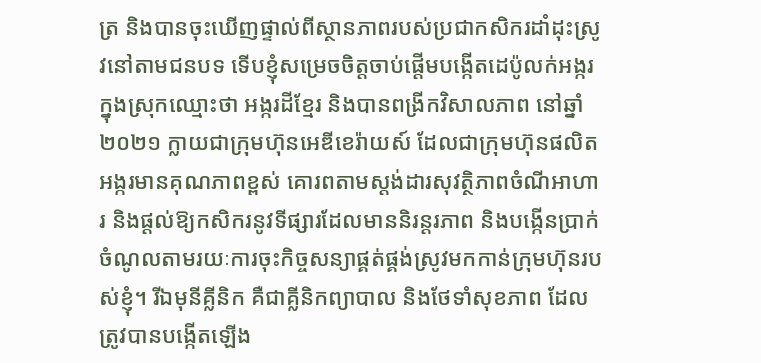ត្រ និងបានចុះឃើញផ្ទាល់ពីស្ថានភាពរបស់ប្រជាកសិករដាំដុះស្រូវនៅតាមជនបទ ទើបខ្ញុំសម្រេចចិត្តចាប់ផ្តើមបង្កើតដេប៉ូលក់អង្ករក្នុងស្រុកឈ្មោះថា អង្ករដីខ្មែរ និងបានពង្រីកវិសាលភាព នៅឆ្នាំ២០២១ ក្លាយជាក្រុមហ៊ុនអេឌីខេរ៉ាយស៍ ដែលជាក្រុមហ៊ុនផលិតអង្ករមានគុណភាពខ្ពស់ គោរពតាមស្តង់ដារសុវត្ថិភាពចំណីអាហារ និងផ្តល់ឱ្យកសិករនូវទីផ្សារដែលមាននិរន្តរភាព និងបង្កើនប្រាក់ចំណូលតាមរយៈការចុះកិច្ចសន្យាផ្គត់ផ្គង់ស្រូវមកកាន់ក្រុមហ៊ុនរបស់ខ្ញុំ។ រីឯមុនីគ្លីនិក គឺជាគ្លីនិកព្យាបាល និងថែទាំសុខភាព ដែលត្រូវបានបង្កើតឡើង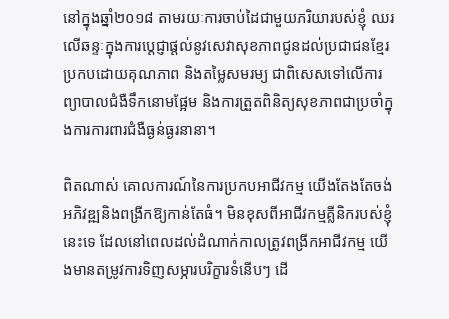នៅក្នុងឆ្នាំ២០១៨ តាមរយៈការចាប់ដៃជាមួយភរិយារបស់ខ្ញុំ ឈរលើឆន្ទៈក្នុងការប្តេជ្ញាផ្តល់នូវសេវាសុខភាពជូនដល់ប្រជាជនខ្មែរ ប្រកបដោយគុណភាព និងតម្លៃសមរម្យ ជាពិសេសទៅលើការព្យាបាលជំងឺទឹកនោមផ្អែម និងការត្រួតពិនិត្យសុខភាពជាប្រចាំក្នុងការការពារជំងឺធ្ងន់ធ្ងរនានា។

ពិតណាស់ គោលការណ៍នៃការប្រកបអាជីវកម្ម យើងតែងតែចង់អភិវឌ្ឍនិងពង្រីកឱ្យកាន់តែធំ។ មិនខុសពីអាជីវកម្មគ្លីនិករបស់ខ្ញុំនេះទេ ដែលនៅពេលដល់ដំណាក់កាលត្រូវពង្រីកអាជីវកម្ម យើងមានតម្រូវការទិញសម្ភារបរិក្ខារទំនើបៗ ដើ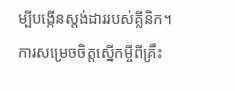ម្បីបង្កើនស្តង់ដាររបស់គ្លីនិក។ ការសម្រេចចិត្តស្នើកម្ចីពីគ្រឹះ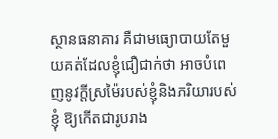ស្ថានធនាគារ គឺជាមធ្យោបាយតែមួយគត់ដែលខ្ញុំជឿជាក់ថា អាចបំពេញនូវក្តីស្រម៉ៃរបស់ខ្ញុំនិងភរិយារបស់ខ្ញុំ ឱ្យកើតជារូបរាង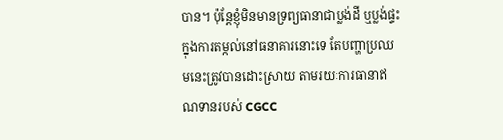បាន។ ប៉ុន្តែខ្ញុំមិនមានទ្រព្យធានាជាប្លង់ដី ឬប្លង់ផ្ទះ ក្នុងការតម្កល់នៅធនាគារនោះទេ តែបញ្ហាប្រឈមនេះត្រូវបានដោះស្រាយ តាមរយៈការធានាឥណទានរបស់ CGCC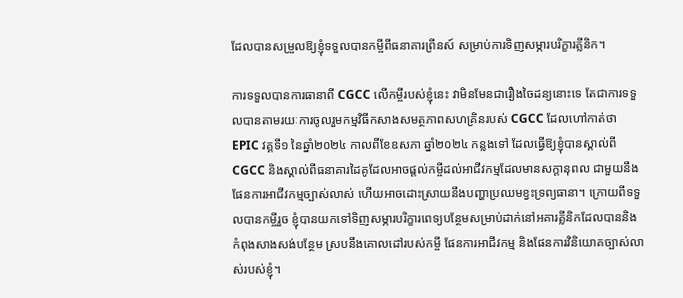ដែលបានសម្រួលឱ្យខ្ញុំទទួលបានកម្ចីពីធនាគារព្រីនស៍ សម្រាប់ការទិញសម្ភារបរិក្ខារគ្លីនិក។

ការទទួលបានការធានាពី CGCC លើកម្ចីរបស់ខ្ញុំនេះ វាមិនមែនជារឿងចៃដន្យនោះទេ តែជាការទទួលបានតាមរយៈការចូលរួមកម្មវិធីកសាងសមត្ថភាពសហគ្រិនរបស់ CGCC ដែលហៅកាត់ថា EPIC វគ្គទី១ នៃឆ្នាំ២០២៤ កាលពីខែឧសភា ឆ្នាំ២០២៤ កន្លងទៅ ដែលធ្វើឱ្យខ្ញុំបានស្គាល់ពី CGCC និងស្គាល់ពីធនាគារដៃគូដែលអាចផ្តល់កម្ចីដល់អាជីវកម្មដែលមានសក្តានុពល ជាមួយនឹងផែនការអាជីវកម្មច្បាស់លាស់ ហើយអាចដោះស្រាយនឹងបញ្ហាប្រឈមខ្វះទ្រព្យធានា។ ក្រោយពីទទួលបានកម្ចីរួច ខ្ញុំបានយកទៅទិញសម្ភារបរិក្ខារពេទ្យបន្ថែមសម្រាប់ដាក់នៅអគារគ្លីនិកដែលបាននិងកំពុងសាងសង់បន្ថែម ស្របនឹងគោលដៅរបស់កម្ចី ផែនការអាជីវកម្ម និងផែនការវិនិយោគច្បាស់លាស់របស់ខ្ញុំ។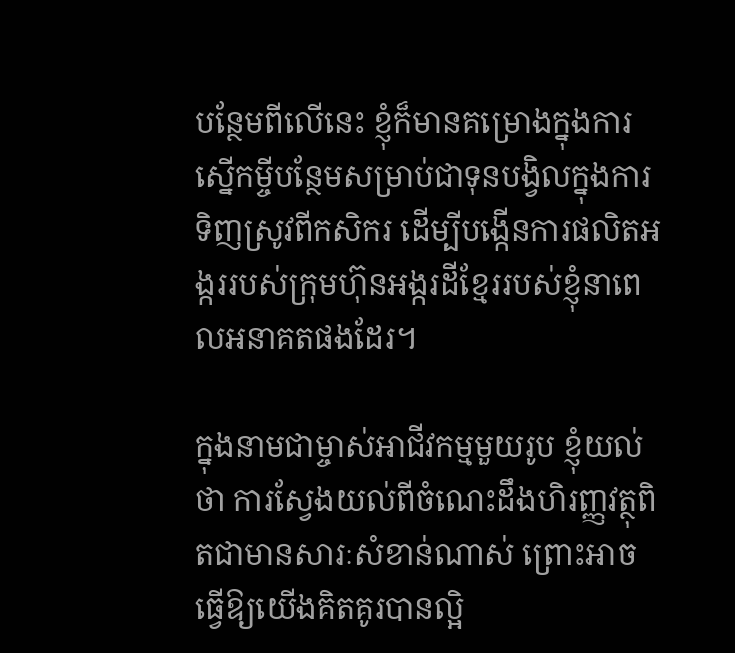បន្ថែមពីលើនេះ ខ្ញុំក៏មានគម្រោងក្នុងការស្នើកម្ចីបន្ថែមសម្រាប់ជាទុនបង្វិលក្នុងការទិញស្រូវពីកសិករ ដើម្បីបង្កើនការផលិតអង្កររបស់ក្រុមហ៊ុនអង្ករដីខ្មែររបស់ខ្ញុំនាពេលអនាគតផងដែរ។

ក្នុងនាមជាម្ចាស់អាជីវកម្មមួយរូប ខ្ញុំយល់ថា ការស្វែងយល់ពីចំណេះដឹងហិរញ្ញវត្ថុពិតជាមានសារៈសំខាន់ណាស់ ព្រោះអាចធ្វើឱ្យយើងគិតគូរបានល្អិ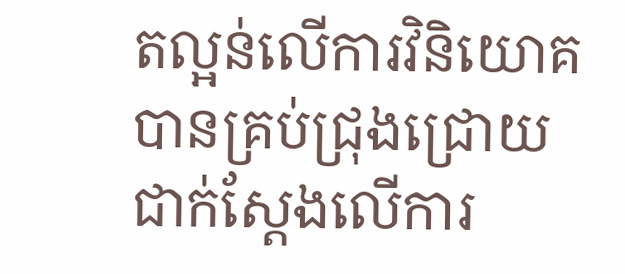តល្អន់លើការវិនិយោគបានគ្រប់ជ្រុងជ្រោយ ជាក់ស្តែងលើការ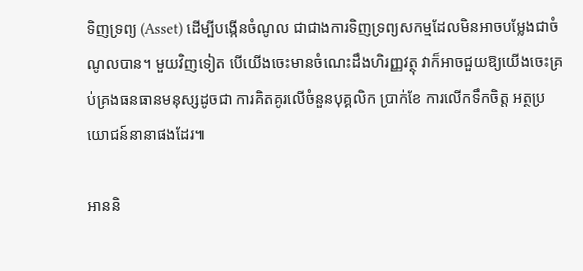ទិញទ្រព្យ (Asset) ដើម្បីបង្កើនចំណូល ជាជាងការទិញទ្រព្យសកម្មដែលមិនអាចបម្លែងជាចំណូលបាន។ មួយវិញទៀត បើយើងចេះមានចំណេះដឹងហិរញ្ញវត្ថុ វាក៏អាចជួយឱ្យយើងចេះគ្រប់គ្រងធនធានមនុស្សដូចជា ការគិតគូរលើចំនួនបុគ្គលិក ប្រាក់ខែ ការលើកទឹកចិត្ត អត្ថប្រយោជន៍នានាផងដែរ៕

អាននិ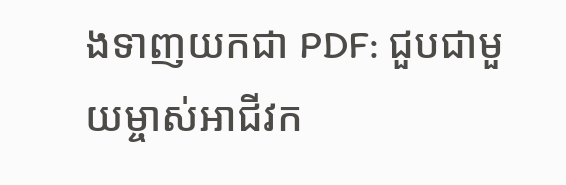ងទាញយកជា PDF: ជួបជាមួយម្ចាស់អាជីវក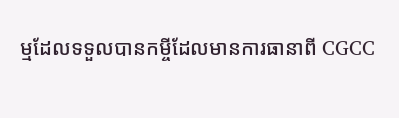ម្មដែលទទួលបានកម្ចីដែលមានការធានាពី CGCC